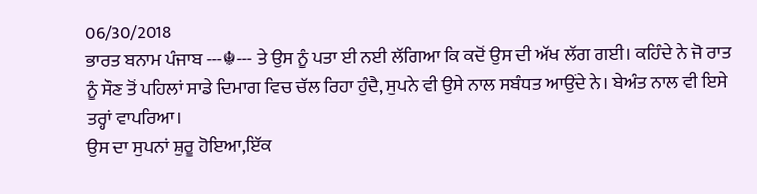06/30/2018
ਭਾਰਤ ਬਨਾਮ ਪੰਜਾਬ ---☬--- ਤੇ ਉਸ ਨੂੰ ਪਤਾ ਈ ਨਈ ਲੱਗਿਆ ਕਿ ਕਦੋਂ ਉਸ ਦੀ ਅੱਖ ਲੱਗ ਗਈ। ਕਹਿੰਦੇ ਨੇ ਜੋ ਰਾਤ ਨੂੰ ਸੌਣ ਤੋਂ ਪਹਿਲਾਂ ਸਾਡੇ ਦਿਮਾਗ ਵਿਚ ਚੱਲ ਰਿਹਾ ਹੁੰਦੈ, ਸੁਪਨੇ ਵੀ ਉਸੇ ਨਾਲ ਸਬੰਧਤ ਆਉਂਦੇ ਨੇ। ਬੇਅੰਤ ਨਾਲ ਵੀ ਇਸੇ ਤਰ੍ਹਾਂ ਵਾਪਰਿਆ।
ਉਸ ਦਾ ਸੁਪਨਾਂ ਸ਼ੁਰੂ ਹੋਇਆ,ਇੱਕ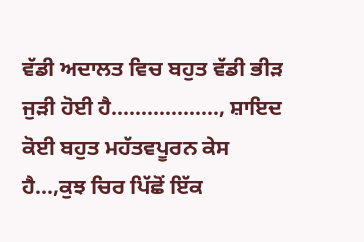ਵੱਡੀ ਅਦਾਲਤ ਵਿਚ ਬਹੁਤ ਵੱਡੀ ਭੀੜ ਜੁੜੀ ਹੋਈ ਹੈ.................., ਸ਼ਾਇਦ ਕੋਈ ਬਹੁਤ ਮਹੱਤਵਪੂਰਨ ਕੇਸ ਹੈ...,ਕੁਝ ਚਿਰ ਪਿੱਛੋਂ ਇੱਕ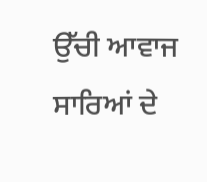ਉੱਚੀ ਆਵਾਜ ਸਾਰਿਆਂ ਦੇ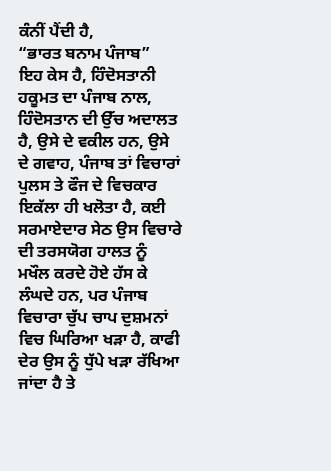ਕੰਨੀਂ ਪੈਂਦੀ ਹੈ,
“ਭਾਰਤ ਬਨਾਮ ਪੰਜਾਬ”
ਇਹ ਕੇਸ ਹੈ, ਹਿੰਦੋਸਤਾਨੀ ਹਕੂਮਤ ਦਾ ਪੰਜਾਬ ਨਾਲ, ਹਿੰਦੋਸਤਾਨ ਦੀ ਉੱਚ ਅਦਾਲਤ ਹੈ, ਉਸੇ ਦੇ ਵਕੀਲ ਹਨ, ਉਸੇ ਦੇ ਗਵਾਹ, ਪੰਜਾਬ ਤਾਂ ਵਿਚਾਰਾਂ ਪੁਲਸ ਤੇ ਫੌਜ ਦੇ ਵਿਚਕਾਰ ਇਕੱਲਾ ਹੀ ਖਲੋਤਾ ਹੈ, ਕਈ ਸਰਮਾਏਦਾਰ ਸੇਠ ਉਸ ਵਿਚਾਰੇ ਦੀ ਤਰਸਯੋਗ ਹਾਲਤ ਨੂੰ ਮਖੌਲ ਕਰਦੇ ਹੋਏ ਹੱਸ ਕੇ ਲੰਘਦੇ ਹਨ, ਪਰ ਪੰਜਾਬ ਵਿਚਾਰਾ ਚੁੱਪ ਚਾਪ ਦੁਸ਼ਮਨਾਂ ਵਿਚ ਘਿਰਿਆ ਖੜਾ ਹੈ, ਕਾਫੀ ਦੇਰ ਉਸ ਨੂੰ ਧੁੱਪੇ ਖੜਾ ਰੱਖਿਆ ਜਾਂਦਾ ਹੈ ਤੇ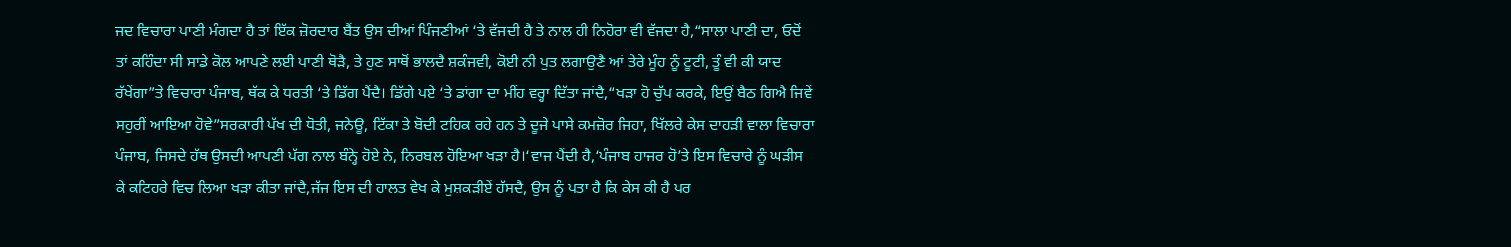ਜਦ ਵਿਚਾਰਾ ਪਾਣੀ ਮੰਗਦਾ ਹੈ ਤਾਂ ਇੱਕ ਜ਼ੋਰਦਾਰ ਬੈਂਤ ਉਸ ਦੀਆਂ ਪਿੰਜਣੀਆਂ ‘ਤੇ ਵੱਜਦੀ ਹੈ ਤੇ ਨਾਲ ਹੀ ਨਿਹੋਰਾ ਵੀ ਵੱਜਦਾ ਹੈ,“ਸਾਲਾ ਪਾਣੀ ਦਾ, ਓਦੋਂ ਤਾਂ ਕਹਿੰਦਾ ਸੀ ਸਾਡੇ ਕੋਲ ਆਪਣੇ ਲਈ ਪਾਣੀ ਥੋੜੈ, ਤੇ ਹੁਣ ਸਾਥੋਂ ਭਾਲਦੈ ਸ਼ਕੰਜਵੀ, ਕੋਈ ਨੀ ਪੁਤ ਲਗਾਉਣੈ ਆਂ ਤੇਰੇ ਮੂੰਹ ਨੂੰ ਟੂਟੀ, ਤੂੰ ਵੀ ਕੀ ਯਾਦ ਰੱਖੇਂਗਾ”ਤੇ ਵਿਚਾਰਾ ਪੰਜਾਬ, ਥੱਕ ਕੇ ਧਰਤੀ ‘ਤੇ ਡਿੱਗ ਪੈਂਦੈ। ਡਿੱਗੇ ਪਏ ‘ਤੇ ਡਾਂਗਾ ਦਾ ਮੀਂਹ ਵਰ੍ਹਾ ਦਿੱਤਾ ਜਾਂਦੈ,“ਖੜਾ ਹੋ ਚੁੱਪ ਕਰਕੇ, ਇਉਂ ਬੈਠ ਗਿਐ ਜਿਵੇਂ ਸਹੁਰੀਂ ਆਇਆ ਹੋਵੇ”ਸਰਕਾਰੀ ਪੱਖ ਦੀ ਧੋਤੀ, ਜਨੇਊ, ਟਿੱਕਾ ਤੇ ਬੋਦੀ ਟਹਿਕ ਰਹੇ ਹਨ ਤੇ ਦੂਜੇ ਪਾਸੇ ਕਮਜ਼ੋਰ ਜਿਹਾ, ਖਿੱਲਰੇ ਕੇਸ ਦਾਹੜੀ ਵਾਲਾ ਵਿਚਾਰਾ ਪੰਜਾਬ, ਜਿਸਦੇ ਹੱਥ ਉਸਦੀ ਆਪਣੀ ਪੱਗ ਨਾਲ ਬੰਨ੍ਹੇ ਹੋਏ ਨੇ, ਨਿਰਬਲ ਹੋਇਆ ਖੜਾ ਹੈ।‘ਵਾਜ ਪੈਂਦੀ ਹੈ,‘ਪੰਜਾਬ ਹਾਜਰ ਹੋ’ਤੇ ਇਸ ਵਿਚਾਰੇ ਨੂੰ ਘੜੀਸ ਕੇ ਕਟਿਹਰੇ ਵਿਚ ਲਿਆ ਖੜਾ ਕੀਤਾ ਜਾਂਦੈ,ਜੱਜ ਇਸ ਦੀ ਹਾਲਤ ਵੇਖ ਕੇ ਮੁਸ਼ਕੜੀਏਂ ਹੱਸਦੈ, ਉਸ ਨੂੰ ਪਤਾ ਹੈ ਕਿ ਕੇਸ ਕੀ ਹੈ ਪਰ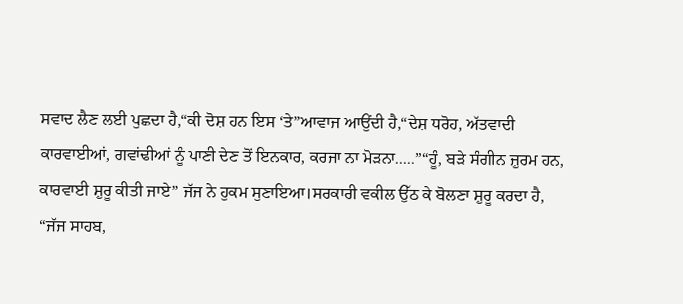ਸਵਾਦ ਲੈਣ ਲਈ ਪੁਛਦਾ ਹੈ,“ਕੀ ਦੋਸ਼ ਹਨ ਇਸ ‘ਤੇ”ਆਵਾਜ ਆਉਂਦੀ ਹੈ,“ਦੇਸ਼ ਧਰੋਹ, ਅੱਤਵਾਦੀ ਕਾਰਵਾਈਆਂ, ਗਵਾਂਢੀਆਂ ਨੂੰ ਪਾਣੀ ਦੇਣ ਤੋਂ ਇਨਕਾਰ, ਕਰਜਾ ਨਾ ਮੋੜਨਾ.....”“ਹੂੰ, ਬੜੇ ਸੰਗੀਨ ਜ਼ੁਰਮ ਹਨ, ਕਾਰਵਾਈ ਸ਼ੁਰੂ ਕੀਤੀ ਜਾਏ” ਜੱਜ ਨੇ ਹੁਕਮ ਸੁਣਾਇਆ।ਸਰਕਾਰੀ ਵਕੀਲ ਉੱਠ ਕੇ ਬੋਲਣਾ ਸ਼ੁਰੂ ਕਰਦਾ ਹੈ,
“ਜੱਜ ਸਾਹਬ,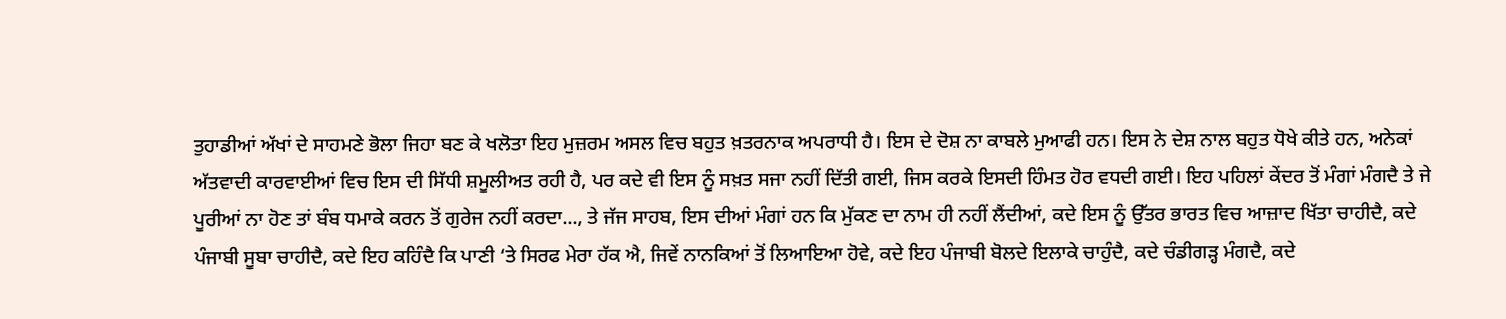ਤੁਹਾਡੀਆਂ ਅੱਖਾਂ ਦੇ ਸਾਹਮਣੇ ਭੋਲਾ ਜਿਹਾ ਬਣ ਕੇ ਖਲੋਤਾ ਇਹ ਮੁਜ਼ਰਮ ਅਸਲ ਵਿਚ ਬਹੁਤ ਖ਼ਤਰਨਾਕ ਅਪਰਾਧੀ ਹੈ। ਇਸ ਦੇ ਦੋਸ਼ ਨਾ ਕਾਬਲੇ ਮੁਆਫੀ ਹਨ। ਇਸ ਨੇ ਦੇਸ਼ ਨਾਲ ਬਹੁਤ ਧੋਖੇ ਕੀਤੇ ਹਨ, ਅਨੇਕਾਂ ਅੱਤਵਾਦੀ ਕਾਰਵਾਈਆਂ ਵਿਚ ਇਸ ਦੀ ਸਿੱਧੀ ਸ਼ਮੂਲੀਅਤ ਰਹੀ ਹੈ, ਪਰ ਕਦੇ ਵੀ ਇਸ ਨੂੰ ਸਖ਼ਤ ਸਜਾ ਨਹੀਂ ਦਿੱਤੀ ਗਈ, ਜਿਸ ਕਰਕੇ ਇਸਦੀ ਹਿੰਮਤ ਹੋਰ ਵਧਦੀ ਗਈ। ਇਹ ਪਹਿਲਾਂ ਕੇਂਦਰ ਤੋਂ ਮੰਗਾਂ ਮੰਗਦੈ ਤੇ ਜੇ ਪੂਰੀਆਂ ਨਾ ਹੋਣ ਤਾਂ ਬੰਬ ਧਮਾਕੇ ਕਰਨ ਤੋਂ ਗੁਰੇਜ ਨਹੀਂ ਕਰਦਾ..., ਤੇ ਜੱਜ ਸਾਹਬ, ਇਸ ਦੀਆਂ ਮੰਗਾਂ ਹਨ ਕਿ ਮੁੱਕਣ ਦਾ ਨਾਮ ਹੀ ਨਹੀਂ ਲੈਂਦੀਆਂ, ਕਦੇ ਇਸ ਨੂੰ ਉੱਤਰ ਭਾਰਤ ਵਿਚ ਆਜ਼ਾਦ ਖਿੱਤਾ ਚਾਹੀਦੈ, ਕਦੇ ਪੰਜਾਬੀ ਸੂਬਾ ਚਾਹੀਦੈ, ਕਦੇ ਇਹ ਕਹਿੰਦੈ ਕਿ ਪਾਣੀ ‘ਤੇ ਸਿਰਫ ਮੇਰਾ ਹੱਕ ਐ, ਜਿਵੇਂ ਨਾਨਕਿਆਂ ਤੋਂ ਲਿਆਇਆ ਹੋਵੇ, ਕਦੇ ਇਹ ਪੰਜਾਬੀ ਬੋਲਦੇ ਇਲਾਕੇ ਚਾਹੁੰਦੈ, ਕਦੇ ਚੰਡੀਗੜ੍ਹ ਮੰਗਦੈ, ਕਦੇ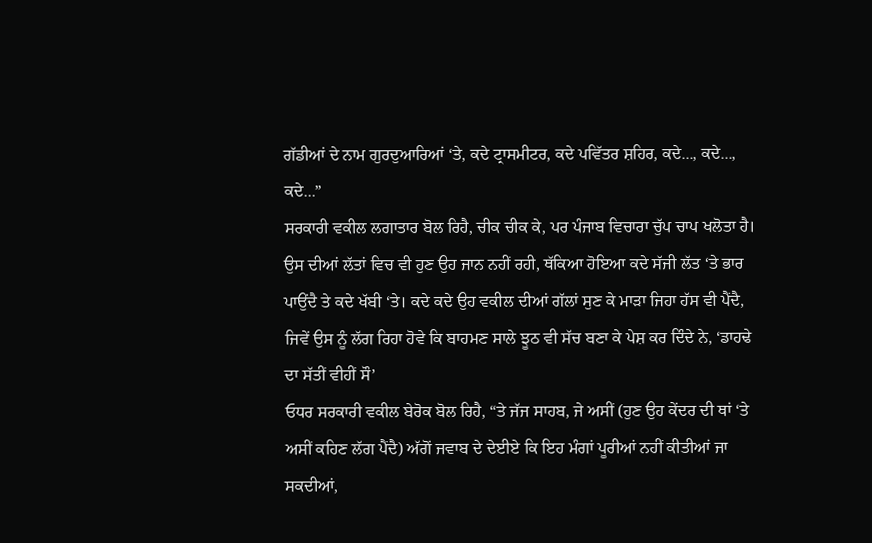ਗੱਡੀਆਂ ਦੇ ਨਾਮ ਗੁਰਦੁਆਰਿਆਂ ‘ਤੇ, ਕਦੇ ਟ੍ਰਾਸਮੀਟਰ, ਕਦੇ ਪਵਿੱਤਰ ਸ਼ਹਿਰ, ਕਦੇ..., ਕਦੇ..., ਕਦੇ...”
ਸਰਕਾਰੀ ਵਕੀਲ ਲਗਾਤਾਰ ਬੋਲ ਰਿਹੈ, ਚੀਕ ਚੀਕ ਕੇ, ਪਰ ਪੰਜਾਬ ਵਿਚਾਰਾ ਚੁੱਪ ਚਾਪ ਖਲੋਤਾ ਹੈ। ਉਸ ਦੀਆਂ ਲੱਤਾਂ ਵਿਚ ਵੀ ਹੁਣ ਉਹ ਜਾਨ ਨਹੀਂ ਰਹੀ, ਥੱਕਿਆ ਹੋਇਆ ਕਦੇ ਸੱਜੀ ਲੱਤ ‘ਤੇ ਭਾਰ ਪਾਉਂਦੈ ਤੇ ਕਦੇ ਖੱਬੀ ‘ਤੇ। ਕਦੇ ਕਦੇ ਉਹ ਵਕੀਲ ਦੀਆਂ ਗੱਲਾਂ ਸੁਣ ਕੇ ਮਾੜਾ ਜਿਹਾ ਹੱਸ ਵੀ ਪੈਂਦੈ, ਜਿਵੇਂ ਉਸ ਨੂੰ ਲੱਗ ਰਿਹਾ ਹੋਵੇ ਕਿ ਬਾਹਮਣ ਸਾਲੇ ਝੂਠ ਵੀ ਸੱਚ ਬਣਾ ਕੇ ਪੇਸ਼ ਕਰ ਦਿੰਦੇ ਨੇ, ‘ਡਾਹਢੇ ਦਾ ਸੱਤੀਂ ਵੀਹੀਂ ਸੌ’
ਓਧਰ ਸਰਕਾਰੀ ਵਕੀਲ ਬੇਰੋਕ ਬੋਲ ਰਿਹੈ, “ਤੇ ਜੱਜ ਸਾਹਬ, ਜੇ ਅਸੀਂ (ਹੁਣ ਉਹ ਕੇਂਦਰ ਦੀ ਥਾਂ ‘ਤੇ ਅਸੀਂ ਕਹਿਣ ਲੱਗ ਪੈਂਦੈ) ਅੱਗੋਂ ਜਵਾਬ ਦੇ ਦੇਈਏ ਕਿ ਇਹ ਮੰਗਾਂ ਪੂਰੀਆਂ ਨਹੀਂ ਕੀਤੀਆਂ ਜਾ ਸਕਦੀਆਂ,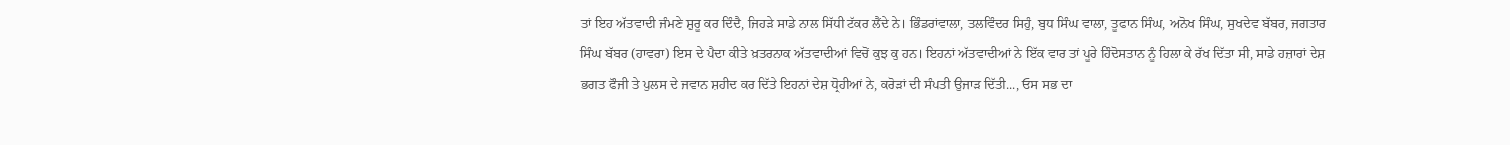ਤਾਂ ਇਹ ਅੱਤਵਾਦੀ ਜੰਮਣੇ ਸ਼ੁਰੂ ਕਰ ਦਿੰਦੈ, ਜਿਹੜੇ ਸਾਡੇ ਨਾਲ ਸਿੱਧੀ ਟੱਕਰ ਲੈਂਦੇ ਨੇ। ਭਿੰਡਰਾਂਵਾਲਾ, ਤਲਵਿੰਦਰ ਸਿਹੁੰ, ਬੁਧ ਸਿੰਘ ਵਾਲਾ, ਤੂਫਾਨ ਸਿੰਘ, ਅਨੋਖ ਸਿੰਘ, ਸੁਖਦੇਵ ਬੱਬਰ, ਜਗਤਾਰ ਸਿੰਘ ਬੱਬਰ (ਹਾਵਰਾ) ਇਸ ਦੇ ਪੈਦਾ ਕੀਤੇ ਖ਼ਤਰਨਾਕ ਅੱਤਵਾਦੀਆਂ ਵਿਚੋਂ ਕੁਝ ਕੁ ਹਨ। ਇਹਨਾਂ ਅੱਤਵਾਦੀਆਂ ਨੇ ਇੱਕ ਵਾਰ ਤਾਂ ਪੂਰੇ ਹਿੰਦੋਸਤਾਨ ਨੂੰ ਹਿਲਾ ਕੇ ਰੱਖ ਦਿੱਤਾ ਸੀ, ਸਾਡੇ ਹਜ਼ਾਰਾਂ ਦੇਸ਼ ਭਗਤ ਫੌਜੀ ਤੇ ਪੁਲਸ ਦੇ ਜਵਾਨ ਸ਼ਹੀਦ ਕਰ ਦਿੱਤੇ ਇਹਨਾਂ ਦੇਸ਼ ਧ੍ਰੋਹੀਆਂ ਨੇ, ਕਰੋੜਾਂ ਦੀ ਸੰਪਤੀ ਉਜਾੜ ਦਿੱਤੀ..., ਓਸ ਸਭ ਦਾ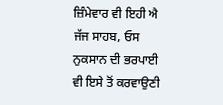ਜ਼ਿੰਮੇਵਾਰ ਵੀ ਇਹੀ ਐ ਜੱਜ ਸਾਹਬ, ਓਸ ਨੁਕਸਾਨ ਦੀ ਭਰਪਾਈ ਵੀ ਇਸੇ ਤੋਂ ਕਰਵਾਉਣੀ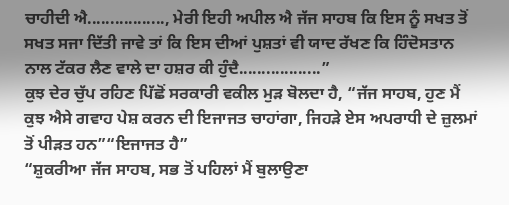ਚਾਹੀਦੀ ਐ................., ਮੇਰੀ ਇਹੀ ਅਪੀਲ ਐ ਜੱਜ ਸਾਹਬ ਕਿ ਇਸ ਨੂੰ ਸਖਤ ਤੋਂ ਸਖਤ ਸਜਾ ਦਿੱਤੀ ਜਾਵੇ ਤਾਂ ਕਿ ਇਸ ਦੀਆਂ ਪੁਸ਼ਤਾਂ ਵੀ ਯਾਦ ਰੱਖਣ ਕਿ ਹਿੰਦੋਸਤਾਨ ਨਾਲ ਟੱਕਰ ਲੈਣ ਵਾਲੇ ਦਾ ਹਸ਼ਰ ਕੀ ਹੁੰਦੈ..................”
ਕੁਝ ਦੇਰ ਚੁੱਪ ਰਹਿਣ ਪਿੱਛੋਂ ਸਰਕਾਰੀ ਵਕੀਲ ਮੁੜ ਬੋਲਦਾ ਹੈ, “ਜੱਜ ਸਾਹਬ, ਹੁਣ ਮੈਂ ਕੁਝ ਐਸੇ ਗਵਾਹ ਪੇਸ਼ ਕਰਨ ਦੀ ਇਜਾਜਤ ਚਾਹਾਂਗਾ, ਜਿਹੜੇ ਏਸ ਅਪਰਾਧੀ ਦੇ ਜ਼ੁਲਮਾਂ ਤੋਂ ਪੀੜਤ ਹਨ”“ਇਜਾਜਤ ਹੈ”
“ਸ਼ੁਕਰੀਆ ਜੱਜ ਸਾਹਬ, ਸਭ ਤੋਂ ਪਹਿਲਾਂ ਮੈਂ ਬੁਲਾਉਣਾ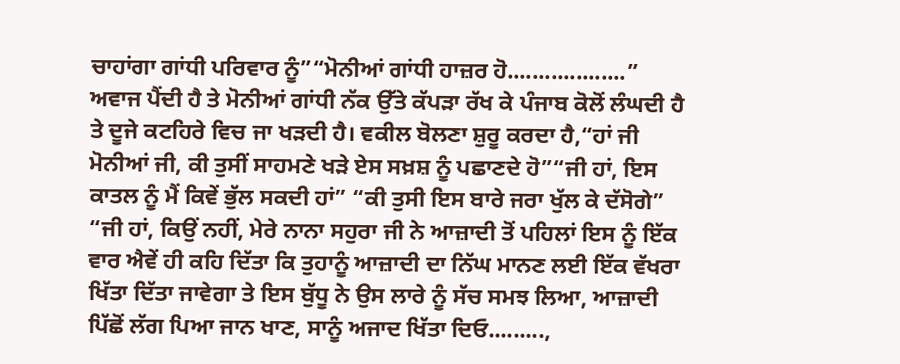ਚਾਹਾਂਗਾ ਗਾਂਧੀ ਪਰਿਵਾਰ ਨੂੰ”“ਮੋਨੀਆਂ ਗਾਂਧੀ ਹਾਜ਼ਰ ਹੋ...................” ਅਵਾਜ ਪੈਂਦੀ ਹੈ ਤੇ ਮੋਨੀਆਂ ਗਾਂਧੀ ਨੱਕ ਉੱਤੇ ਕੱਪੜਾ ਰੱਖ ਕੇ ਪੰਜਾਬ ਕੋਲੋਂ ਲੰਘਦੀ ਹੈ ਤੇ ਦੂਜੇ ਕਟਹਿਰੇ ਵਿਚ ਜਾ ਖੜਦੀ ਹੈ। ਵਕੀਲ ਬੋਲਣਾ ਸ਼ੁਰੂ ਕਰਦਾ ਹੈ,“ਹਾਂ ਜੀ ਮੋਨੀਆਂ ਜੀ, ਕੀ ਤੁਸੀਂ ਸਾਹਮਣੇ ਖੜੇ ਏਸ ਸਖ਼ਸ਼ ਨੂੰ ਪਛਾਣਦੇ ਹੋ”“ਜੀ ਹਾਂ, ਇਸ ਕਾਤਲ ਨੂੰ ਮੈਂ ਕਿਵੇਂ ਭੁੱਲ ਸਕਦੀ ਹਾਂ” “ਕੀ ਤੁਸੀ ਇਸ ਬਾਰੇ ਜਰਾ ਖੁੱਲ ਕੇ ਦੱਸੋਗੇ”
“ਜੀ ਹਾਂ, ਕਿਉਂ ਨਹੀਂ, ਮੇਰੇ ਨਾਨਾ ਸਹੁਰਾ ਜੀ ਨੇ ਆਜ਼ਾਦੀ ਤੋਂ ਪਹਿਲਾਂ ਇਸ ਨੂੰ ਇੱਕ ਵਾਰ ਐਵੇਂ ਹੀ ਕਹਿ ਦਿੱਤਾ ਕਿ ਤੁਹਾਨੂੰ ਆਜ਼ਾਦੀ ਦਾ ਨਿੱਘ ਮਾਨਣ ਲਈ ਇੱਕ ਵੱਖਰਾ ਖਿੱਤਾ ਦਿੱਤਾ ਜਾਵੇਗਾ ਤੇ ਇਸ ਬੁੱਧੂ ਨੇ ਉਸ ਲਾਰੇ ਨੂੰ ਸੱਚ ਸਮਝ ਲਿਆ, ਆਜ਼ਾਦੀ ਪਿੱਛੋਂ ਲੱਗ ਪਿਆ ਜਾਨ ਖਾਣ, ਸਾਨੂੰ ਅਜਾਦ ਖਿੱਤਾ ਦਿਓ.........,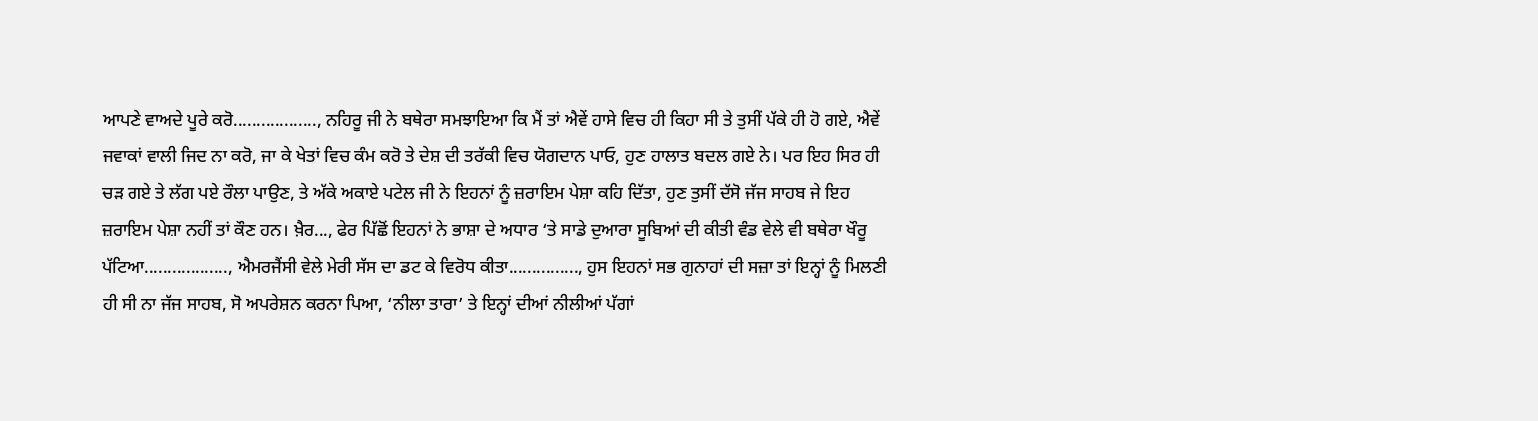ਆਪਣੇ ਵਾਅਦੇ ਪੂਰੇ ਕਰੋ.................., ਨਹਿਰੂ ਜੀ ਨੇ ਬਥੇਰਾ ਸਮਝਾਇਆ ਕਿ ਮੈਂ ਤਾਂ ਐਵੇਂ ਹਾਸੇ ਵਿਚ ਹੀ ਕਿਹਾ ਸੀ ਤੇ ਤੁਸੀਂ ਪੱਕੇ ਹੀ ਹੋ ਗਏ, ਐਵੇਂ ਜਵਾਕਾਂ ਵਾਲੀ ਜਿਦ ਨਾ ਕਰੋ, ਜਾ ਕੇ ਖੇਤਾਂ ਵਿਚ ਕੰਮ ਕਰੋ ਤੇ ਦੇਸ਼ ਦੀ ਤਰੱਕੀ ਵਿਚ ਯੋਗਦਾਨ ਪਾਓ, ਹੁਣ ਹਾਲਾਤ ਬਦਲ ਗਏ ਨੇ। ਪਰ ਇਹ ਸਿਰ ਹੀ ਚੜ ਗਏ ਤੇ ਲੱਗ ਪਏ ਰੌਲਾ ਪਾਉਣ, ਤੇ ਅੱਕੇ ਅਕਾਏ ਪਟੇਲ ਜੀ ਨੇ ਇਹਨਾਂ ਨੂੰ ਜ਼ਰਾਇਮ ਪੇਸ਼ਾ ਕਹਿ ਦਿੱਤਾ, ਹੁਣ ਤੁਸੀਂ ਦੱਸੋ ਜੱਜ ਸਾਹਬ ਜੇ ਇਹ ਜ਼ਰਾਇਮ ਪੇਸ਼ਾ ਨਹੀਂ ਤਾਂ ਕੌਣ ਹਨ। ਖ਼ੈਰ..., ਫੇਰ ਪਿੱਛੋਂ ਇਹਨਾਂ ਨੇ ਭਾਸ਼ਾ ਦੇ ਅਧਾਰ ‘ਤੇ ਸਾਡੇ ਦੁਆਰਾ ਸੂਬਿਆਂ ਦੀ ਕੀਤੀ ਵੰਡ ਵੇਲੇ ਵੀ ਬਥੇਰਾ ਖੌਰੂ ਪੱਟਿਆ.................., ਐਮਰਜੈਂਸੀ ਵੇਲੇ ਮੇਰੀ ਸੱਸ ਦਾ ਡਟ ਕੇ ਵਿਰੋਧ ਕੀਤਾ..............., ਹੁਸ ਇਹਨਾਂ ਸਭ ਗੁਨਾਹਾਂ ਦੀ ਸਜ਼ਾ ਤਾਂ ਇਨ੍ਹਾਂ ਨੂੰ ਮਿਲਣੀ ਹੀ ਸੀ ਨਾ ਜੱਜ ਸਾਹਬ, ਸੋ ਅਪਰੇਸ਼ਨ ਕਰਨਾ ਪਿਆ, ‘ਨੀਲਾ ਤਾਰਾ’ ਤੇ ਇਨ੍ਹਾਂ ਦੀਆਂ ਨੀਲੀਆਂ ਪੱਗਾਂ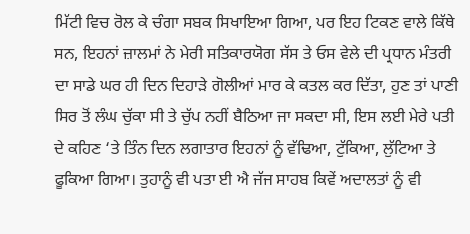ਮਿੱਟੀ ਵਿਚ ਰੋਲ ਕੇ ਚੰਗਾ ਸਬਕ ਸਿਖਾਇਆ ਗਿਆ, ਪਰ ਇਹ ਟਿਕਣ ਵਾਲੇ ਕਿੱਥੇ ਸਨ, ਇਹਨਾਂ ਜ਼ਾਲਮਾਂ ਨੇ ਮੇਰੀ ਸਤਿਕਾਰਯੋਗ ਸੱਸ ਤੇ ਓਸ ਵੇਲੇ ਦੀ ਪ੍ਰਧਾਨ ਮੰਤਰੀ ਦਾ ਸਾਡੇ ਘਰ ਹੀ ਦਿਨ ਦਿਹਾੜੇ ਗੋਲੀਆਂ ਮਾਰ ਕੇ ਕਤਲ ਕਰ ਦਿੱਤਾ, ਹੁਣ ਤਾਂ ਪਾਣੀ ਸਿਰ ਤੋਂ ਲੰਘ ਚੁੱਕਾ ਸੀ ਤੇ ਚੁੱਪ ਨਹੀਂ ਬੈਠਿਆ ਜਾ ਸਕਦਾ ਸੀ, ਇਸ ਲਈ ਮੇਰੇ ਪਤੀ ਦੇ ਕਹਿਣ ‘ਤੇ ਤਿੰਨ ਦਿਨ ਲਗਾਤਾਰ ਇਹਨਾਂ ਨੂੰ ਵੱਢਿਆ, ਟੁੱਕਿਆ, ਲੁੱਟਿਆ ਤੇ ਫੂਕਿਆ ਗਿਆ। ਤੁਹਾਨੂੰ ਵੀ ਪਤਾ ਈ ਐ ਜੱਜ ਸਾਹਬ ਕਿਵੇਂ ਅਦਾਲਤਾਂ ਨੂੰ ਵੀ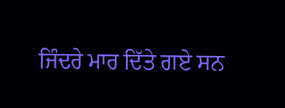ਜਿੰਦਰੇ ਮਾਰ ਦਿੱਤੇ ਗਏ ਸਨ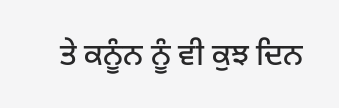ਤੇ ਕਨੂੰਨ ਨੂੰ ਵੀ ਕੁਝ ਦਿਨ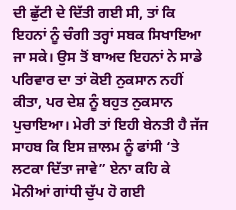ਦੀ ਛੁੱਟੀ ਦੇ ਦਿੱਤੀ ਗਈ ਸੀ, ਤਾਂ ਕਿ ਇਹਨਾਂ ਨੂੰ ਚੰਗੀ ਤਰ੍ਹਾਂ ਸਬਕ ਸਿਖਾਇਆ ਜਾ ਸਕੇ। ਉਸ ਤੋਂ ਬਾਅਦ ਇਹਨਾਂ ਨੇ ਸਾਡੇ ਪਰਿਵਾਰ ਦਾ ਤਾਂ ਕੋਈ ਨੁਕਸਾਨ ਨਹੀਂ ਕੀਤਾ, ਪਰ ਦੇਸ਼ ਨੂੰ ਬਹੁਤ ਨੁਕਸਾਨ ਪੁਚਾਇਆ। ਮੇਰੀ ਤਾਂ ਇਹੀ ਬੇਨਤੀ ਹੈ ਜੱਜ ਸਾਹਬ ਕਿ ਇਸ ਜ਼ਾਲਮ ਨੂੰ ਫਾਂਸੀ ‘ਤੇ ਲਟਕਾ ਦਿੱਤਾ ਜਾਵੇ” ਏਨਾ ਕਹਿ ਕੇ ਮੋਨੀਆਂ ਗਾਂਧੀ ਚੁੱਪ ਹੋ ਗਈ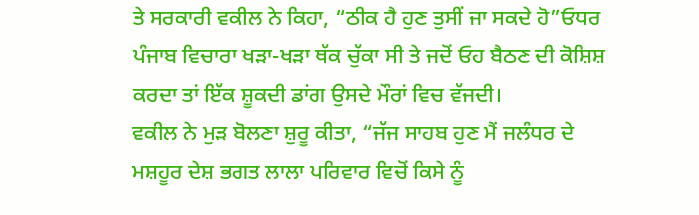ਤੇ ਸਰਕਾਰੀ ਵਕੀਲ ਨੇ ਕਿਹਾ, “ਠੀਕ ਹੈ ਹੁਣ ਤੁਸੀਂ ਜਾ ਸਕਦੇ ਹੋ”ਓਧਰ ਪੰਜਾਬ ਵਿਚਾਰਾ ਖੜਾ-ਖੜਾ ਥੱਕ ਚੁੱਕਾ ਸੀ ਤੇ ਜਦੋਂ ਓਹ ਬੈਠਣ ਦੀ ਕੋਸ਼ਿਸ਼ ਕਰਦਾ ਤਾਂ ਇੱਕ ਸ਼ੂਕਦੀ ਡਾਂਗ ਉਸਦੇ ਮੌਰਾਂ ਵਿਚ ਵੱਜਦੀ।
ਵਕੀਲ ਨੇ ਮੁੜ ਬੋਲਣਾ ਸ਼ੁਰੂ ਕੀਤਾ, “ਜੱਜ ਸਾਹਬ ਹੁਣ ਮੈਂ ਜਲੰਧਰ ਦੇ ਮਸ਼ਹੂਰ ਦੇਸ਼ ਭਗਤ ਲਾਲਾ ਪਰਿਵਾਰ ਵਿਚੋਂ ਕਿਸੇ ਨੂੰ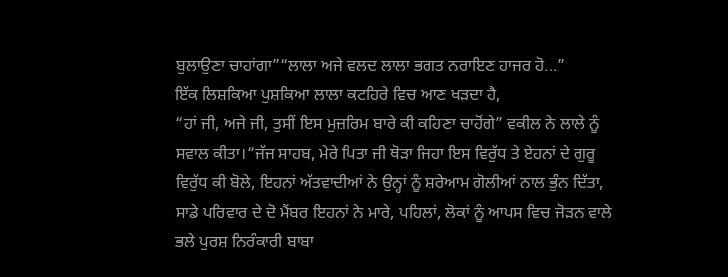ਬੁਲਾਉਣਾ ਚਾਹਾਂਗਾ”“ਲਾਲਾ ਅਜੇ ਵਲਦ ਲਾਲਾ ਭਗਤ ਨਰਾਇਣ ਹਾਜਰ ਹੋ...”
ਇੱਕ ਲਿਸ਼ਕਿਆ ਪੁਸ਼ਕਿਆ ਲਾਲਾ ਕਟਹਿਰੇ ਵਿਚ ਆਣ ਖੜਦਾ ਹੈ,
“ਹਾਂ ਜੀ, ਅਜੇ ਜੀ, ਤੁਸੀਂ ਇਸ ਮੁਜ਼ਰਿਮ ਬਾਰੇ ਕੀ ਕਹਿਣਾ ਚਾਹੋਂਗੇ” ਵਕੀਲ ਨੇ ਲਾਲੇ ਨੂੰ ਸਵਾਲ ਕੀਤਾ।“ਜੱਜ ਸਾਹਬ, ਮੇਰੇ ਪਿਤਾ ਜੀ ਥੋੜਾ ਜਿਹਾ ਇਸ ਵਿਰੁੱਧ ਤੇ ਏਹਨਾਂ ਦੇ ਗੁਰੂ ਵਿਰੁੱਧ ਕੀ ਬੋਲੇ, ਇਹਨਾਂ ਅੱਤਵਾਦੀਆਂ ਨੇ ਉਨ੍ਹਾਂ ਨੂੰ ਸ਼ਰੇਆਮ ਗੋਲੀਆਂ ਨਾਲ ਭੁੰਨ ਦਿੱਤਾ, ਸਾਡੇ ਪਰਿਵਾਰ ਦੇ ਦੋ ਮੈਂਬਰ ਇਹਨਾਂ ਨੇ ਮਾਰੇ, ਪਹਿਲਾਂ, ਲੋਕਾਂ ਨੂੰ ਆਪਸ ਵਿਚ ਜੋੜਨ ਵਾਲੇ ਭਲੇ ਪੁਰਸ਼ ਨਿਰੰਕਾਰੀ ਬਾਬਾ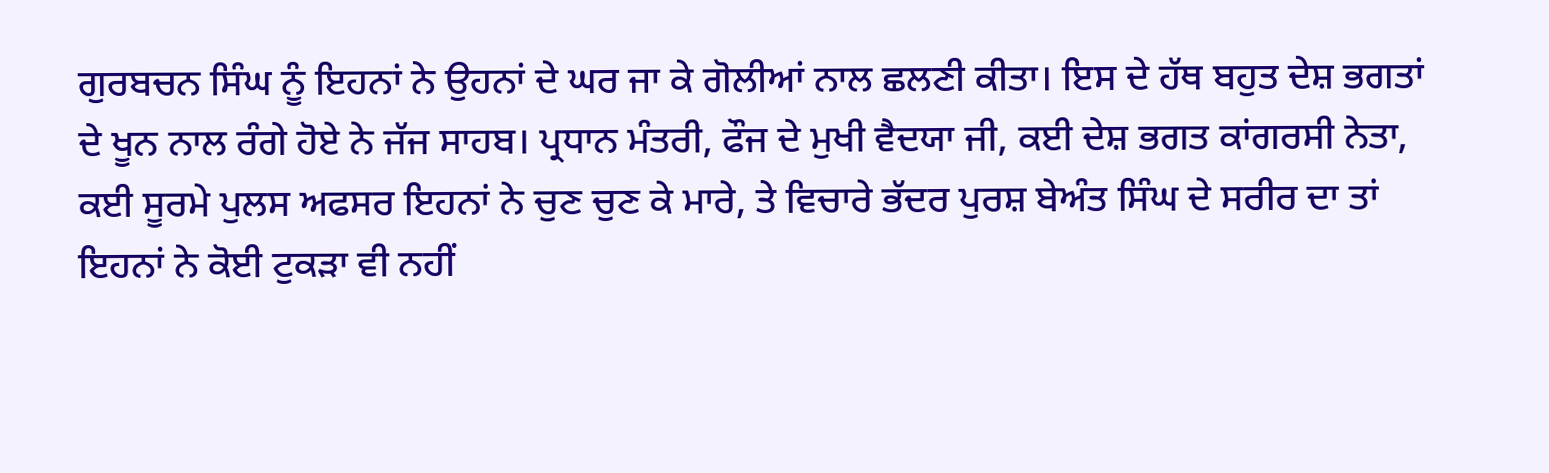ਗੁਰਬਚਨ ਸਿੰਘ ਨੂੰ ਇਹਨਾਂ ਨੇ ਉਹਨਾਂ ਦੇ ਘਰ ਜਾ ਕੇ ਗੋਲੀਆਂ ਨਾਲ ਛਲਣੀ ਕੀਤਾ। ਇਸ ਦੇ ਹੱਥ ਬਹੁਤ ਦੇਸ਼ ਭਗਤਾਂ ਦੇ ਖੂਨ ਨਾਲ ਰੰਗੇ ਹੋਏ ਨੇ ਜੱਜ ਸਾਹਬ। ਪ੍ਰਧਾਨ ਮੰਤਰੀ, ਫੌਜ ਦੇ ਮੁਖੀ ਵੈਦਯਾ ਜੀ, ਕਈ ਦੇਸ਼ ਭਗਤ ਕਾਂਗਰਸੀ ਨੇਤਾ, ਕਈ ਸੂਰਮੇ ਪੁਲਸ ਅਫਸਰ ਇਹਨਾਂ ਨੇ ਚੁਣ ਚੁਣ ਕੇ ਮਾਰੇ, ਤੇ ਵਿਚਾਰੇ ਭੱਦਰ ਪੁਰਸ਼ ਬੇਅੰਤ ਸਿੰਘ ਦੇ ਸਰੀਰ ਦਾ ਤਾਂ ਇਹਨਾਂ ਨੇ ਕੋਈ ਟੁਕੜਾ ਵੀ ਨਹੀਂ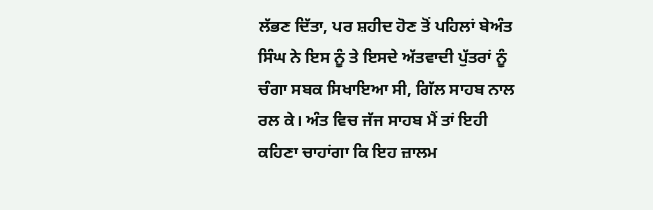ਲੱਭਣ ਦਿੱਤਾ, ਪਰ ਸ਼ਹੀਦ ਹੋਣ ਤੋਂ ਪਹਿਲਾਂ ਬੇਅੰਤ ਸਿੰਘ ਨੇ ਇਸ ਨੂੰ ਤੇ ਇਸਦੇ ਅੱਤਵਾਦੀ ਪੁੱਤਰਾਂ ਨੂੰ ਚੰਗਾ ਸਬਕ ਸਿਖਾਇਆ ਸੀ, ਗਿੱਲ ਸਾਹਬ ਨਾਲ ਰਲ ਕੇ। ਅੰਤ ਵਿਚ ਜੱਜ ਸਾਹਬ ਮੈਂ ਤਾਂ ਇਹੀ ਕਹਿਣਾ ਚਾਹਾਂਗਾ ਕਿ ਇਹ ਜ਼ਾਲਮ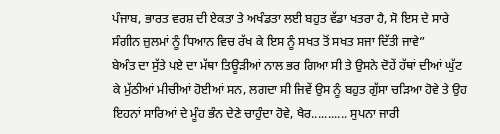ਪੰਜਾਬ, ਭਾਰਤ ਵਰਸ਼ ਦੀ ਏਕਤਾ ਤੇ ਅਖੰਡਤਾ ਲਈ ਬਹੁਤ ਵੱਡਾ ਖਤਰਾ ਹੈ, ਸੋ ਇਸ ਦੇ ਸਾਰੇ ਸੰਗੀਨ ਜ਼ੁਲਮਾਂ ਨੂੰ ਧਿਆਨ ਵਿਚ ਰੱਖ ਕੇ ਇਸ ਨੂੰ ਸਖਤ ਤੋਂ ਸਖਤ ਸਜਾ ਦਿੱਤੀ ਜਾਵੇ”
ਬੇਅੰਤ ਦਾ ਸੁੱਤੇ ਪਏ ਦਾ ਮੱਥਾ ਤਿਊੜੀਆਂ ਨਾਲ ਭਰ ਗਿਆ ਸੀ ਤੇ ਉਸਨੇ ਦੋਹੇਂ ਹੱਥਾਂ ਦੀਆਂ ਘੁੱਟ ਕੇ ਮੁੱਠੀਆਂ ਮੀਚੀਆਂ ਹੋਈਆਂ ਸਨ, ਲਗਦਾ ਸੀ ਜਿਵੇਂ ਉਸ ਨੂੰ ਬਹੁਤ ਗੁੱਸਾ ਚੜਿਆ ਹੋਵੇ ਤੇ ਉਹ ਇਹਨਾਂ ਸਾਰਿਆਂ ਦੇ ਮੂੰਹ ਭੰਨ ਦੇਣੇ ਚਾਹੁੰਦਾ ਹੋਵੇ, ਖੈਰ........... ਸੁਪਨਾ ਜਾਰੀ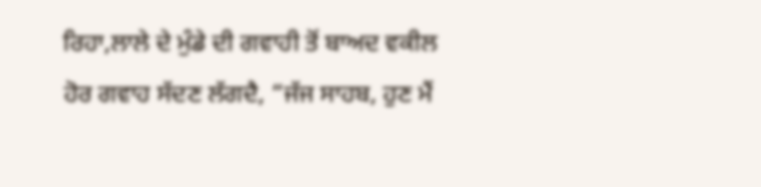ਰਿਹਾ,ਲਾਲੇ ਦੇ ਮੁੰਡੇ ਦੀ ਗਵਾਹੀ ਤੋਂ ਬਾਅਦ ਵਕੀਲ ਹੋਰ ਗਵਾਹ ਸੱਦਣ ਲੱਗਦੈ, “ਜੱਜ ਸਾਹਬ, ਹੁਣ ਮੈਂ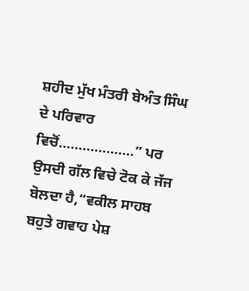ਸ਼ਹੀਦ ਮੁੱਖ ਮੰਤਰੀ ਬੇਅੰਤ ਸਿੰਘ ਦੇ ਪਰਿਵਾਰ ਵਿਚੋਂ...................” ਪਰ ਉਸਦੀ ਗੱਲ ਵਿਚੇ ਟੋਕ ਕੇ ਜੱਜ ਬੋਲਦਾ ਹੈ,“ਵਕੀਲ ਸਾਹਬ ਬਹੁਤੇ ਗਵਾਹ ਪੇਸ਼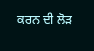ਕਰਨ ਦੀ ਲੋੜ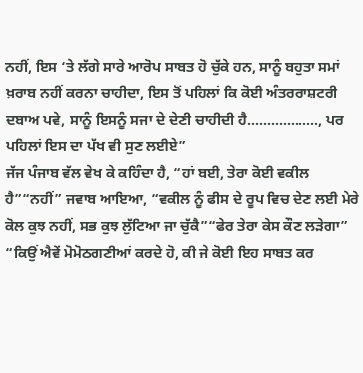ਨਹੀਂ, ਇਸ ‘ਤੇ ਲੱਗੇ ਸਾਰੇ ਆਰੋਪ ਸਾਬਤ ਹੋ ਚੁੱਕੇ ਹਨ, ਸਾਨੂੰ ਬਹੁਤਾ ਸਮਾਂ ਖ਼ਰਾਬ ਨਹੀਂ ਕਰਨਾ ਚਾਹੀਦਾ, ਇਸ ਤੋਂ ਪਹਿਲਾਂ ਕਿ ਕੋਈ ਅੰਤਰਰਾਸ਼ਟਰੀ ਦਬਾਅ ਪਵੇ, ਸਾਨੂੰ ਇਸਨੂੰ ਸਜਾ ਦੇ ਦੇਣੀ ਚਾਹੀਦੀ ਹੈ.................., ਪਰ ਪਹਿਲਾਂ ਇਸ ਦਾ ਪੱਖ ਵੀ ਸੁਣ ਲਈਏ”
ਜੱਜ ਪੰਜਾਬ ਵੱਲ ਵੇਖ ਕੇ ਕਹਿੰਦਾ ਹੈ, “ਹਾਂ ਬਈ, ਤੇਰਾ ਕੋਈ ਵਕੀਲ ਹੈ”“ਨਹੀਂ” ਜਵਾਬ ਆਇਆ, “ਵਕੀਲ ਨੂੰ ਫੀਸ ਦੇ ਰੂਪ ਵਿਚ ਦੇਣ ਲਈ ਮੇਰੇ ਕੋਲ ਕੁਝ ਨਹੀਂ, ਸਭ ਕੁਝ ਲੁੱਟਿਆ ਜਾ ਚੁੱਕੈ”“ਫੇਰ ਤੇਰਾ ਕੇਸ ਕੌਣ ਲੜੇਗਾ”
“ਕਿਉਂ ਐਵੇਂ ਮੋਮੋਠਗਣੀਆਂ ਕਰਦੇ ਹੋ, ਕੀ ਜੇ ਕੋਈ ਇਹ ਸਾਬਤ ਕਰ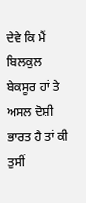ਦੇਵੇ ਕਿ ਮੈਂ ਬਿਲਕੁਲ ਬੇਕਸੂਰ ਹਾਂ ਤੇ ਅਸਲ ਦੋਸ਼ੀ ਭਾਰਤ ਹੈ ਤਾਂ ਕੀ ਤੁਸੀਂ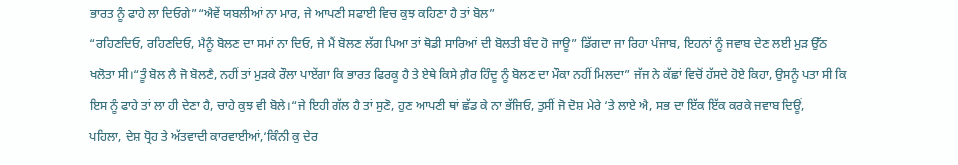ਭਾਰਤ ਨੂੰ ਫਾਹੇ ਲਾ ਦਿਓਗੇ”“ਐਵੇਂ ਯਬਲੀਆਂ ਨਾ ਮਾਰ, ਜੇ ਆਪਣੀ ਸਫਾਈ ਵਿਚ ਕੁਝ ਕਹਿਣਾ ਹੈ ਤਾਂ ਬੋਲ”
“ਰਹਿਣਦਿਓ, ਰਹਿਣਦਿਓ, ਮੈਨੂੰ ਬੋਲਣ ਦਾ ਸਮਾਂ ਨਾ ਦਿਓ, ਜੇ ਮੈਂ ਬੋਲਣ ਲੱਗ ਪਿਆ ਤਾਂ ਥੋਡੀ ਸਾਰਿਆਂ ਦੀ ਬੋਲਤੀ ਬੰਦ ਹੋ ਜਾਊ” ਡਿੱਗਦਾ ਜਾ ਰਿਹਾ ਪੰਜਾਬ, ਇਹਨਾਂ ਨੂੰ ਜਵਾਬ ਦੇਣ ਲਈ ਮੁੜ ਉੱਠ ਖਲੋਤਾ ਸੀ।“ਤੂੰ ਬੋਲ ਲੈ ਜੋ ਬੋਲਣੈ, ਨਹੀਂ ਤਾਂ ਮੁੜਕੇ ਰੌਲਾ ਪਾਏਂਗਾ ਕਿ ਭਾਰਤ ਫਿਰਕੂ ਹੈ ਤੇ ਏਥੇ ਕਿਸੇ ਗ਼ੈਰ ਹਿੰਦੂ ਨੂੰ ਬੋਲਣ ਦਾ ਮੌਕਾ ਨਹੀਂ ਮਿਲਦਾ” ਜੱਜ ਨੇ ਕੱਛਾਂ ਵਿਚੋਂ ਹੱਸਦੇ ਹੋਏ ਕਿਹਾ, ਉਸਨੂੰ ਪਤਾ ਸੀ ਕਿ ਇਸ ਨੂੰ ਫਾਹੇ ਤਾਂ ਲਾ ਹੀ ਦੇਣਾ ਹੈ, ਚਾਹੇ ਕੁਝ ਵੀ ਬੋਲੇ।“ਜੇ ਇਹੀ ਗੱਲ ਹੈ ਤਾਂ ਸੁਣੋ, ਹੁਣ ਆਪਣੀ ਥਾਂ ਛੱਡ ਕੇ ਨਾ ਭੱਜਿਓ, ਤੁਸੀਂ ਜੋ ਦੋਸ਼ ਮੇਰੇ ‘ਤੇ ਲਾਏ ਐ, ਸਭ ਦਾ ਇੱਕ ਇੱਕ ਕਰਕੇ ਜਵਾਬ ਦਿਊਂ,
ਪਹਿਲਾ, ਦੇਸ਼ ਧ੍ਰੋਹ ਤੇ ਅੱਤਵਾਦੀ ਕਾਰਵਾਈਆਂ,‘ਕਿੰਨੀ ਕੁ ਦੇਰ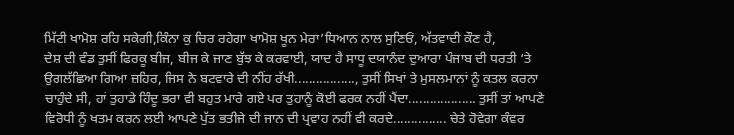ਮਿੱਟੀ ਖਾਮੋਸ਼ ਰਹਿ ਸਕੇਗੀ,ਕਿੰਨਾ ਕੁ ਚਿਰ ਰਹੇਗਾ ਖਾਮੋਸ਼ ਖੂਨ ਮੇਰਾ’ਧਿਆਨ ਨਾਲ ਸੁਣਿਓਂ, ਅੱਤਵਾਦੀ ਕੌਣ ਹੈ,
ਦੇਸ਼ ਦੀ ਵੰਡ ਤੁਸੀਂ ਫਿਰਕੂ ਬੀਜ, ਬੀਜ ਕੇ ਜਾਣ ਬੁੱਝ ਕੇ ਕਰਵਾਈ, ਯਾਦ ਹੈ ਸਾਧੂ ਦਯਾਨੰਦ ਦੁਆਰਾ ਪੰਜਾਬ ਦੀ ਧਰਤੀ ‘ਤੇ ਉਗਲੱਛਿਆ ਗਿਆ ਜ਼ਹਿਰ, ਜਿਸ ਨੇ ਬਟਵਾਰੇ ਦੀ ਨੀਂਹ ਰੱਖੀ................., ਤੁਸੀਂ ਸਿਖਾਂ ਤੇ ਮੁਸਲਮਾਨਾਂ ਨੂੰ ਕਤਲ ਕਰਨਾ ਚਾਹੁੰਦੇ ਸੀ, ਹਾਂ ਤੁਹਾਡੇ ਹਿੰਦੂ ਭਰਾ ਵੀ ਬਹੁਤ ਮਾਰੇ ਗਏ ਪਰ ਤੁਹਾਨੂੰ ਕੋਈ ਫਰਕ ਨਹੀਂ ਪੈਂਦਾ................... ਤੁਸੀਂ ਤਾਂ ਆਪਣੇ ਵਿਰੋਧੀ ਨੂੰ ਖਤਮ ਕਰਨ ਲਈ ਆਪਣੇ ਪੁੱਤ ਭਤੀਜੇ ਦੀ ਜਾਨ ਦੀ ਪ੍ਰਵਾਹ ਨਹੀਂ ਵੀ ਕਰਦੇ............... ਚੇਤੇ ਹੋਵੇਗਾ ਕੰਵਰ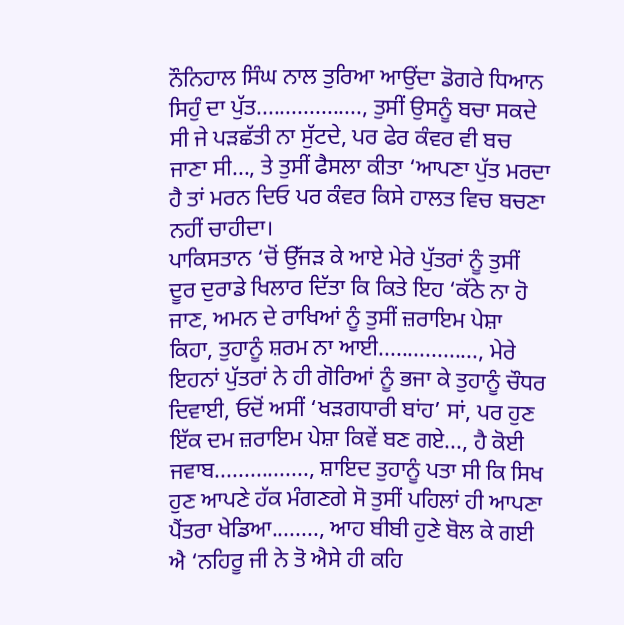ਨੌਨਿਹਾਲ ਸਿੰਘ ਨਾਲ ਤੁਰਿਆ ਆਉਂਦਾ ਡੋਗਰੇ ਧਿਆਨ ਸਿਹੁੰ ਦਾ ਪੁੱਤ.................., ਤੁਸੀਂ ਉਸਨੂੰ ਬਚਾ ਸਕਦੇ ਸੀ ਜੇ ਪੜਛੱਤੀ ਨਾ ਸੁੱਟਦੇ, ਪਰ ਫੇਰ ਕੰਵਰ ਵੀ ਬਚ ਜਾਣਾ ਸੀ..., ਤੇ ਤੁਸੀਂ ਫੈਸਲਾ ਕੀਤਾ ‘ਆਪਣਾ ਪੁੱਤ ਮਰਦਾ ਹੈ ਤਾਂ ਮਰਨ ਦਿਓ ਪਰ ਕੰਵਰ ਕਿਸੇ ਹਾਲਤ ਵਿਚ ਬਚਣਾ ਨਹੀਂ ਚਾਹੀਦਾ।
ਪਾਕਿਸਤਾਨ ‘ਚੋਂ ਉੱਜੜ ਕੇ ਆਏ ਮੇਰੇ ਪੁੱਤਰਾਂ ਨੂੰ ਤੁਸੀਂ ਦੂਰ ਦੁਰਾਡੇ ਖਿਲਾਰ ਦਿੱਤਾ ਕਿ ਕਿਤੇ ਇਹ ‘ਕੱਠੇ ਨਾ ਹੋ ਜਾਣ, ਅਮਨ ਦੇ ਰਾਖਿਆਂ ਨੂੰ ਤੁਸੀਂ ਜ਼ਰਾਇਮ ਪੇਸ਼ਾ ਕਿਹਾ, ਤੁਹਾਨੂੰ ਸ਼ਰਮ ਨਾ ਆਈ................., ਮੇਰੇ ਇਹਨਾਂ ਪੁੱਤਰਾਂ ਨੇ ਹੀ ਗੋਰਿਆਂ ਨੂੰ ਭਜਾ ਕੇ ਤੁਹਾਨੂੰ ਚੌਧਰ ਦਿਵਾਈ, ਓਦੋਂ ਅਸੀਂ ‘ਖੜਗਧਾਰੀ ਬਾਂਹ’ ਸਾਂ, ਪਰ ਹੁਣ ਇੱਕ ਦਮ ਜ਼ਰਾਇਮ ਪੇਸ਼ਾ ਕਿਵੇਂ ਬਣ ਗਏ..., ਹੈ ਕੋਈ ਜਵਾਬ................, ਸ਼ਾਇਦ ਤੁਹਾਨੂੰ ਪਤਾ ਸੀ ਕਿ ਸਿਖ ਹੁਣ ਆਪਣੇ ਹੱਕ ਮੰਗਣਗੇ ਸੋ ਤੁਸੀਂ ਪਹਿਲਾਂ ਹੀ ਆਪਣਾ ਪੈਂਤਰਾ ਖੇਡਿਆ........, ਆਹ ਬੀਬੀ ਹੁਣੇ ਬੋਲ ਕੇ ਗਈ ਐ ‘ਨਹਿਰੂ ਜੀ ਨੇ ਤੋ ਐਸੇ ਹੀ ਕਹਿ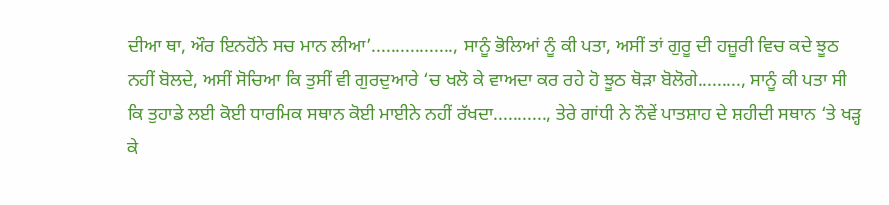ਦੀਆ ਥਾ, ਔਰ ਇਨਹੋਂਨੇ ਸਚ ਮਾਨ ਲੀਆ’................., ਸਾਨੂੰ ਭੋਲਿਆਂ ਨੂੰ ਕੀ ਪਤਾ, ਅਸੀਂ ਤਾਂ ਗੁਰੂ ਦੀ ਹਜ਼ੂਰੀ ਵਿਚ ਕਦੇ ਝੂਠ ਨਹੀਂ ਬੋਲਦੇ, ਅਸੀਂ ਸੋਚਿਆ ਕਿ ਤੁਸੀਂ ਵੀ ਗੁਰਦੁਆਰੇ ‘ਚ ਖਲੋ ਕੇ ਵਾਅਦਾ ਕਰ ਰਹੇ ਹੋ ਝੂਠ ਥੋੜਾ ਬੋਲੋਗੇ........., ਸਾਨੂੰ ਕੀ ਪਤਾ ਸੀ ਕਿ ਤੁਹਾਡੇ ਲਈ ਕੋਈ ਧਾਰਮਿਕ ਸਥਾਨ ਕੋਈ ਮਾਈਨੇ ਨਹੀਂ ਰੱਖਦਾ..........., ਤੇਰੇ ਗਾਂਧੀ ਨੇ ਨੌਵੇਂ ਪਾਤਸ਼ਾਹ ਦੇ ਸ਼ਹੀਦੀ ਸਥਾਨ ‘ਤੇ ਖੜ੍ਹ ਕੇ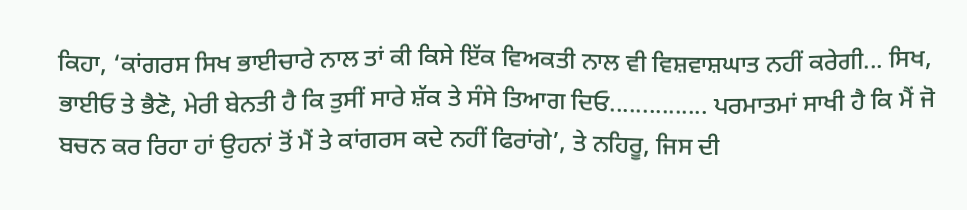ਕਿਹਾ, ‘ਕਾਂਗਰਸ ਸਿਖ ਭਾਈਚਾਰੇ ਨਾਲ ਤਾਂ ਕੀ ਕਿਸੇ ਇੱਕ ਵਿਅਕਤੀ ਨਾਲ ਵੀ ਵਿਸ਼ਵਾਸ਼ਘਾਤ ਨਹੀਂ ਕਰੇਗੀ... ਸਿਖ, ਭਾਈਓ ਤੇ ਭੈਣੋ, ਮੇਰੀ ਬੇਨਤੀ ਹੈ ਕਿ ਤੁਸੀਂ ਸਾਰੇ ਸ਼ੱਕ ਤੇ ਸੰਸੇ ਤਿਆਗ ਦਿਓ............... ਪਰਮਾਤਮਾਂ ਸਾਖੀ ਹੈ ਕਿ ਮੈਂ ਜੋ ਬਚਨ ਕਰ ਰਿਹਾ ਹਾਂ ਉਹਨਾਂ ਤੋਂ ਮੈਂ ਤੇ ਕਾਂਗਰਸ ਕਦੇ ਨਹੀਂ ਫਿਰਾਂਗੇ’, ਤੇ ਨਹਿਰੂ, ਜਿਸ ਦੀ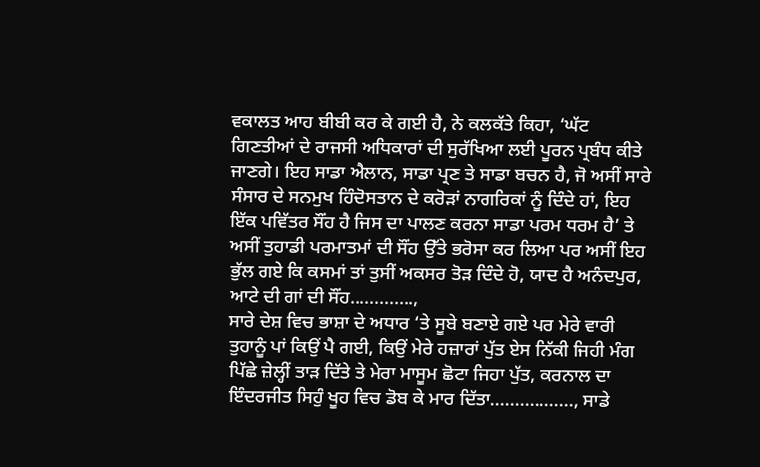ਵਕਾਲਤ ਆਹ ਬੀਬੀ ਕਰ ਕੇ ਗਈ ਹੈ, ਨੇ ਕਲਕੱਤੇ ਕਿਹਾ, ‘ਘੱਟ ਗਿਣਤੀਆਂ ਦੇ ਰਾਜਸੀ ਅਧਿਕਾਰਾਂ ਦੀ ਸੁਰੱਖਿਆ ਲਈ ਪੂਰਨ ਪ੍ਰਬੰਧ ਕੀਤੇ ਜਾਣਗੇ। ਇਹ ਸਾਡਾ ਐਲਾਨ, ਸਾਡਾ ਪ੍ਰਣ ਤੇ ਸਾਡਾ ਬਚਨ ਹੈ, ਜੋ ਅਸੀਂ ਸਾਰੇ ਸੰਸਾਰ ਦੇ ਸਨਮੁਖ ਹਿੰਦੋਸਤਾਨ ਦੇ ਕਰੋੜਾਂ ਨਾਗਰਿਕਾਂ ਨੂੰ ਦਿੰਦੇ ਹਾਂ, ਇਹ ਇੱਕ ਪਵਿੱਤਰ ਸੌਂਹ ਹੈ ਜਿਸ ਦਾ ਪਾਲਣ ਕਰਨਾ ਸਾਡਾ ਪਰਮ ਧਰਮ ਹੈ’ ਤੇ ਅਸੀਂ ਤੁਹਾਡੀ ਪਰਮਾਤਮਾਂ ਦੀ ਸੌਂਹ ਉੱਤੇ ਭਰੋਸਾ ਕਰ ਲਿਆ ਪਰ ਅਸੀਂ ਇਹ ਭੁੱਲ ਗਏ ਕਿ ਕਸਮਾਂ ਤਾਂ ਤੁਸੀਂ ਅਕਸਰ ਤੋੜ ਦਿੰਦੇ ਹੋ, ਯਾਦ ਹੈ ਅਨੰਦਪੁਰ, ਆਟੇ ਦੀ ਗਾਂ ਦੀ ਸੌਂਹ.............,
ਸਾਰੇ ਦੇਸ਼ ਵਿਚ ਭਾਸ਼ਾ ਦੇ ਅਧਾਰ ‘ਤੇ ਸੂਬੇ ਬਣਾਏ ਗਏ ਪਰ ਮੇਰੇ ਵਾਰੀ ਤੁਹਾਨੂੰ ਪਾਂ ਕਿਉਂ ਪੈ ਗਈ, ਕਿਉਂ ਮੇਰੇ ਹਜ਼ਾਰਾਂ ਪੁੱਤ ਏਸ ਨਿੱਕੀ ਜਿਹੀ ਮੰਗ ਪਿੱਛੇ ਜ਼ੇਲ੍ਹੀਂ ਤਾੜ ਦਿੱਤੇ ਤੇ ਮੇਰਾ ਮਾਸੂਮ ਛੋਟਾ ਜਿਹਾ ਪੁੱਤ, ਕਰਨਾਲ ਦਾ ਇੰਦਰਜੀਤ ਸਿਹੁੰ ਖੂਹ ਵਿਚ ਡੋਬ ਕੇ ਮਾਰ ਦਿੱਤਾ................., ਸਾਡੇ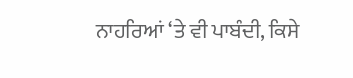ਨਾਹਰਿਆਂ ‘ਤੇ ਵੀ ਪਾਬੰਦੀ, ਕਿਸੇ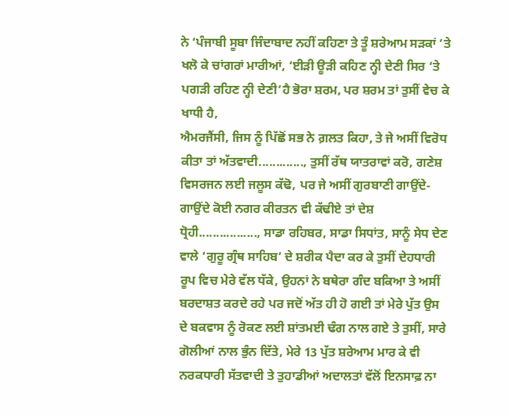ਨੇ ‘ਪੰਜਾਬੀ ਸੂਬਾ ਜਿੰਦਾਬਾਦ ਨਹੀਂ ਕਹਿਣਾ ਤੇ ਤੂੰ ਸ਼ਰੇਆਮ ਸੜਕਾਂ ‘ਤੇ ਖਲੋ ਕੇ ਚਾਂਗਰਾਂ ਮਾਰੀਆਂ, ‘ਈੜੀ ਊੜੀ ਕਹਿਣ ਨ੍ਹੀ ਦੇਣੀ ਸਿਰ ‘ਤੇ ਪਗੜੀ ਰਹਿਣ ਨ੍ਹੀ ਦੇਣੀ’ਹੈ ਭੋਰਾ ਸ਼ਰਮ, ਪਰ ਸ਼ਰਮ ਤਾਂ ਤੁਸੀਂ ਵੇਚ ਕੇ ਖਾਧੀ ਹੈ,
ਐਮਰਜੈਂਸੀ, ਜਿਸ ਨੂੰ ਪਿੱਛੋਂ ਸਭ ਨੇ ਗ਼ਲਤ ਕਿਹਾ, ਤੇ ਜੇ ਅਸੀਂ ਵਿਰੋਧ ਕੀਤਾ ਤਾਂ ਅੱਤਵਾਦੀ............., ਤੁਸੀਂ ਰੱਥ ਯਾਤਰਾਵਾਂ ਕਰੋ, ਗਣੇਸ਼ ਵਿਸਰਜਨ ਲਈ ਜਲੂਸ ਕੱਢੋ, ਪਰ ਜੇ ਅਸੀਂ ਗੁਰਬਾਣੀ ਗਾਉਂਦੇ-ਗਾਉਂਦੇ ਕੋਈ ਨਗਰ ਕੀਰਤਨ ਵੀ ਕੱਢੀਏ ਤਾਂ ਦੇਸ਼ ਧ੍ਰੋਹੀ................., ਸਾਡਾ ਰਹਿਬਰ, ਸਾਡਾ ਸਿਧਾਂਤ, ਸਾਨੂੰ ਸੇਧ ਦੇਣ ਵਾਲੇ ‘ਗੁਰੂ ਗ੍ਰੰਥ ਸਾਹਿਬ’ ਦੇ ਸ਼ਰੀਕ ਪੈਦਾ ਕਰ ਕੇ ਤੁਸੀਂ ਦੇਹਧਾਰੀ ਰੂਪ ਵਿਚ ਮੇਰੇ ਵੱਲ ਧੱਕੇ, ਉਹਨਾਂ ਨੇ ਬਥੇਰਾ ਗੰਦ ਬਕਿਆ ਤੇ ਅਸੀਂ ਬਰਦਾਸ਼ਤ ਕਰਦੇ ਰਹੇ ਪਰ ਜਦੋਂ ਅੱਤ ਹੀ ਹੋ ਗਈ ਤਾਂ ਮੇਰੇ ਪੁੱਤ ਉਸ ਦੇ ਬਕਵਾਸ ਨੂੰ ਰੋਕਣ ਲਈ ਸ਼ਾਂਤਮਈ ਢੰਗ ਨਾਲ ਗਏ ਤੇ ਤੁਸੀਂ, ਸਾਰੇ ਗੋਲੀਆਂ ਨਾਲ ਭੁੰਨ ਦਿੱਤੇ, ਮੇਰੇ 13 ਪੁੱਤ ਸ਼ਰੇਆਮ ਮਾਰ ਕੇ ਵੀ ਨਰਕਧਾਰੀ ਸੱਤਵਾਦੀ ਤੇ ਤੁਹਾਡੀਆਂ ਅਦਾਲਤਾਂ ਵੱਲੋਂ ਇਨਸਾਫ਼ ਨਾ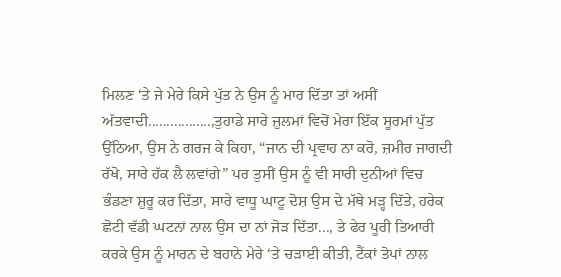ਮਿਲਣ ‘ਤੇ ਜੇ ਮੇਰੇ ਕਿਸੇ ਪੁੱਤ ਨੇ ਉਸ ਨੂੰ ਮਾਰ ਦਿੱਤਾ ਤਾਂ ਅਸੀਂ ਅੱਤਵਾਦੀ.................,ਤੁਹਾਡੇ ਸਾਰੇ ਜ਼ੁਲਮਾਂ ਵਿਚੋਂ ਮੇਰਾ ਇੱਕ ਸੂਰਮਾਂ ਪੁੱਤ ਉੱਠਿਆ, ਉਸ ਨੇ ਗਰਜ ਕੇ ਕਿਹਾ, “ਜਾਨ ਦੀ ਪ੍ਰਵਾਹ ਨਾ ਕਰੋ, ਜ਼ਮੀਰ ਜਾਗਦੀ ਰੱਖੋ, ਸਾਰੇ ਹੱਕ ਲੈ ਲਵਾਂਗੇ” ਪਰ ਤੁਸੀਂ ਉਸ ਨੂੰ ਵੀ ਸਾਰੀ ਦੁਨੀਆਂ ਵਿਚ ਭੰਡਣਾ ਸ਼ੁਰੂ ਕਰ ਦਿੱਤਾ, ਸਾਰੇ ਵਾਧੂ ਘਾਟੂ ਦੋਸ਼ ਉਸ ਦੇ ਮੱਥੇ ਮੜ੍ਹ ਦਿੱਤੇ, ਹਰੇਕ ਛੋਟੀ ਵੱਡੀ ਘਟਨਾਂ ਨਾਲ ਉਸ ਦਾ ਨਾਂ ਜੋੜ ਦਿੱਤਾ..., ਤੇ ਫੇਰ ਪੂਰੀ ਤਿਆਰੀ ਕਰਕੇ ਉਸ ਨੂੰ ਮਾਰਨ ਦੇ ਬਹਾਨੇ ਮੇਰੇ ‘ਤੇ ਚੜਾਈ ਕੀਤੀ, ਟੈਂਕਾਂ ਤੋਪਾਂ ਨਾਲ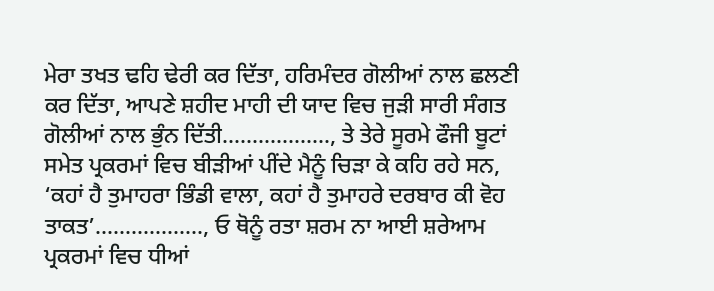ਮੇਰਾ ਤਖਤ ਢਹਿ ਢੇਰੀ ਕਰ ਦਿੱਤਾ, ਹਰਿਮੰਦਰ ਗੋਲੀਆਂ ਨਾਲ ਛਲਣੀ ਕਰ ਦਿੱਤਾ, ਆਪਣੇ ਸ਼ਹੀਦ ਮਾਹੀ ਦੀ ਯਾਦ ਵਿਚ ਜੁੜੀ ਸਾਰੀ ਸੰਗਤ ਗੋਲੀਆਂ ਨਾਲ ਭੁੰਨ ਦਿੱਤੀ.................., ਤੇ ਤੇਰੇ ਸੂਰਮੇ ਫੌਜੀ ਬੂਟਾਂ ਸਮੇਤ ਪ੍ਰਕਰਮਾਂ ਵਿਚ ਬੀੜੀਆਂ ਪੀਂਦੇ ਮੈਨੂੰ ਚਿੜਾ ਕੇ ਕਹਿ ਰਹੇ ਸਨ, ‘ਕਹਾਂ ਹੈ ਤੁਮਾਹਰਾ ਭਿੰਡੀ ਵਾਲਾ, ਕਹਾਂ ਹੈ ਤੁਮਾਹਰੇ ਦਰਬਾਰ ਕੀ ਵੋਹ ਤਾਕਤ’.................., ਓ ਥੋਨੂੰ ਰਤਾ ਸ਼ਰਮ ਨਾ ਆਈ ਸ਼ਰੇਆਮ ਪ੍ਰਕਰਮਾਂ ਵਿਚ ਧੀਆਂ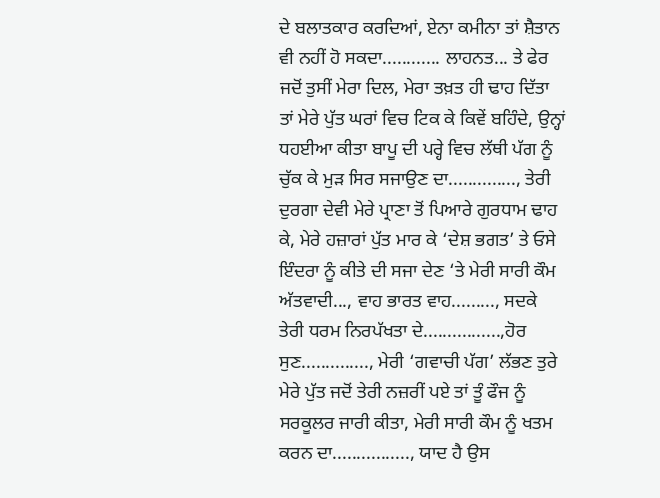ਦੇ ਬਲਾਤਕਾਰ ਕਰਦਿਆਂ, ਏਨਾ ਕਮੀਨਾ ਤਾਂ ਸ਼ੈਤਾਨ ਵੀ ਨਹੀਂ ਹੋ ਸਕਦਾ............ ਲਾਹਨਤ... ਤੇ ਫੇਰ ਜਦੋਂ ਤੁਸੀਂ ਮੇਰਾ ਦਿਲ, ਮੇਰਾ ਤਖ਼ਤ ਹੀ ਢਾਹ ਦਿੱਤਾ ਤਾਂ ਮੇਰੇ ਪੁੱਤ ਘਰਾਂ ਵਿਚ ਟਿਕ ਕੇ ਕਿਵੇਂ ਬਹਿੰਦੇ, ਉਨ੍ਹਾਂ ਧਹਈਆ ਕੀਤਾ ਬਾਪੂ ਦੀ ਪਰ੍ਹੇ ਵਿਚ ਲੱਥੀ ਪੱਗ ਨੂੰ ਚੁੱਕ ਕੇ ਮੁੜ ਸਿਰ ਸਜਾਉਣ ਦਾ.............., ਤੇਰੀ ਦੁਰਗਾ ਦੇਵੀ ਮੇਰੇ ਪ੍ਰਾਣਾ ਤੋਂ ਪਿਆਰੇ ਗੁਰਧਾਮ ਢਾਹ ਕੇ, ਮੇਰੇ ਹਜ਼ਾਰਾਂ ਪੁੱਤ ਮਾਰ ਕੇ ‘ਦੇਸ਼ ਭਗਤ’ ਤੇ ਓਸੇ ਇੰਦਰਾ ਨੂੰ ਕੀਤੇ ਦੀ ਸਜਾ ਦੇਣ ‘ਤੇ ਮੇਰੀ ਸਾਰੀ ਕੌਮ ਅੱਤਵਾਦੀ..., ਵਾਹ ਭਾਰਤ ਵਾਹ........., ਸਦਕੇ ਤੇਰੀ ਧਰਮ ਨਿਰਪੱਖਤਾ ਦੇ................,ਹੋਰ ਸੁਣ.............., ਮੇਰੀ ‘ਗਵਾਚੀ ਪੱਗ’ ਲੱਭਣ ਤੁਰੇ ਮੇਰੇ ਪੁੱਤ ਜਦੋਂ ਤੇਰੀ ਨਜ਼ਰੀਂ ਪਏ ਤਾਂ ਤੂੰ ਫੌਜ ਨੂੰ ਸਰਕੂਲਰ ਜਾਰੀ ਕੀਤਾ, ਮੇਰੀ ਸਾਰੀ ਕੌਮ ਨੂੰ ਖਤਮ ਕਰਨ ਦਾ................, ਯਾਦ ਹੈ ਉਸ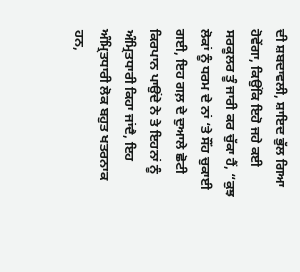ਦੀ ਸ਼ਬਦਾਵਲੀ, ਸ਼ਾਇਦ ਭੁੱਲ ਗਿਆ ਹੋਵੇਂਗਾ, ਕਿਉਂਕਿ ਇਹੋ ਜਹੇ ਕਈ ਸਰਕੂਲਰ ਤੂੰ ਜਾਰੀ ਕਰ ਚੁੱਕਾ ਹੈਂ, “ਕੁਝ ਲੋਕਾਂ ਨੂੰ ਧਰਮ ਦੇ ਨਾਂ ‘ਤੇ ਸੌਂਹ ਚੁਕਾਈ ਗਈ, ਇਹ ਗਲ਼ ਦੇ ਦੁਆਲੇ ਛੋਟੀ ਕਿਰਪਾਨ ਪਾਉਂਦੇ ਨੇ ਤੇ ਇਹਨਾਂ ਨੂੰ ਅੰਮ੍ਰਿਤਧਾਰੀ ਕਿਹਾ ਜਾਂਦੈ, ਇਹ ਅੰਮ੍ਰਿਤਧਾਰੀ ਲੋਕ ਬਹੁਤ ਖਤਰਨਾਕ ਹਨ,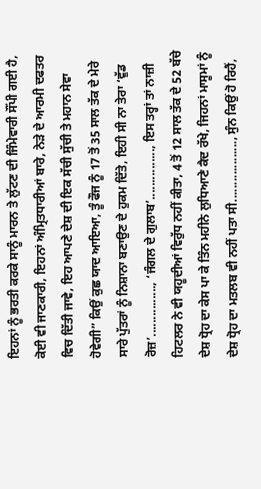ਇਹਨਾਂ ਨੂੰ ਭਰਤੀ ਕਰਕੇ ਸਾਨੂੰ ਮਾਰਨ ਤੇ ਲੁੱਟਣ ਦੀ ਜਿੰਮੇਵਾਰੀ ਸੌਂਪੀ ਗਈ ਹੈ, ਕੋਈ ਵੀ ਜਾਣਕਾਰੀ, ਇਹਨਾਂ ਅੰਮ੍ਰਿਤਧਾਰੀਆਂ ਬਾਰੇ, ਨੇੜੇ ਦੇ ਆਰਮੀ ਦਫਤਰ ਵਿਚ ਦਿੱਤੀ ਜਾਵੇ, ਇਹ ਆਪਣੇ ਦੇਸ਼ ਦੀ ਇਕ ਸੱਚੀ ਸੁੱਚੀ ਤੇ ਮਹਾਨ ਸੇਵਾ ਹੋਵੇਗੀ” ਕਿਉਂ ਕੁਛ ਯਾਦ ਆਇਆ, ਤੂੰ ਫੌਜ ਨੂੰ 17 ਤੋਂ 35 ਸਾਲ ਤੱਕ ਦੇ ਮੇਰੇ ਸਾਰੇ ਪੁੱਤਰਾਂ ਨੂੰ ਨਿਸ਼ਾਨਾ ਬਣਾਉਣ ਦੇ ਹੁਕਮ ਦਿੱਤੇ, ਇਹੀ ਸੀ ਨਾ ਤੇਰਾ ‘ਵੁੱਡ ਰੋਜ਼’..............., ‘ਜੰਗਲ ਦੇ ਗੁਲਾਬ’..............., ਇਸ ਤਰ੍ਹਾਂ ਤਾਂ ਨਾਜ਼ੀ ਹਿਟਲਰ ਨੇ ਵੀ ਯਹੂਦੀਆਂ ਵਿਰੁੱਧ ਨਹੀਂ ਕੀਤਾ, 4 ਤੋਂ 12 ਸਾਲ ਤੱਕ ਦੇ 52 ਬੱਚੇ ਦੇਸ਼ ਧ੍ਰੋਹ ਦਾ ਕੇਸ ਪਾ ਕੇ ਤਿੰਨ ਮਹੀਨੇ ਲੁਧਿਆਣੇ ਕੈਦ ਰੱਖੇ, ਜਿਹਨਾਂ ਮਾਸੂਮਾਂ ਨੂੰ ਦੇਸ਼ ਧ੍ਰੋਹ ਦਾ ਮਤਲਬ ਵੀ ਨਹੀਂ ਪਤਾ ਸੀ.................., ਸੁੰਨ ਕਿਉਂ ਹੋ ਰਿਹੈਂ,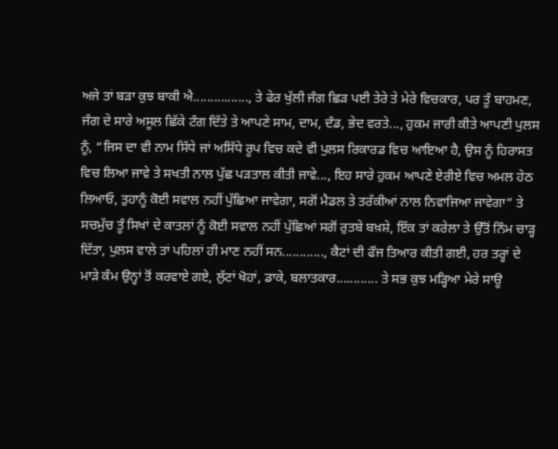ਅਜੇ ਤਾਂ ਬੜਾ ਕੁਝ ਬਾਕੀ ਐ................, ਤੇ ਫੇਰ ਖੁੱਲੀ ਜੰਗ ਛਿੜ ਪਈ ਤੇਰੇ ਤੇ ਮੇਰੇ ਵਿਚਕਾਰ, ਪਰ ਤੂੰ ਬਾਹਮਣ, ਜੰਗ ਦੇ ਸਾਰੇ ਅਸੂਲ ਛਿੱਕੇ ਟੰਗ ਦਿੱਤੇ ਤੇ ਆਪਣੇ ਸਾਮ, ਦਾਮ, ਦੰਡ, ਭੇਦ ਵਰਤੇ..., ਹੁਕਮ ਜਾਰੀ ਕੀਤੇ ਆਪਣੀ ਪੁਲਸ ਨੂੰ, “ਜਿਸ ਦਾ ਵੀ ਨਾਮ ਸਿੱਧੇ ਜਾਂ ਅਸਿੱਧੇ ਰੂਪ ਵਿਚ ਕਦੇ ਵੀ ਪੁਲਸ ਰਿਕਾਰਡ ਵਿਚ ਆਇਆ ਹੈ, ਉਸ ਨੂੰ ਹਿਰਾਸਤ ਵਿਚ ਲਿਆ ਜਾਵੇ ਤੇ ਸਖਤੀ ਨਾਲ ਪੁੱਛ ਪੜਤਾਲ ਕੀਤੀ ਜਾਵੇ..., ਇਹ ਸਾਰੇ ਹੁਕਮ ਆਪਣੇ ਏਰੀਏ ਵਿਚ ਅਮਲ ਹੇਠ ਲਿਆਓ, ਤੁਹਾਨੂੰ ਕੋਈ ਸਵਾਲ ਨਹੀਂ ਪੁੱਛਿਆ ਜਾਵੇਗਾ, ਸਗੋਂ ਮੈਡਲ ਤੇ ਤਰੱਕੀਆਂ ਨਾਲ ਨਿਵਾਜਿਆ ਜਾਵੇਗਾ” ਤੇ ਸਚਮੁੱਚ ਤੂੰ ਸਿਖਾਂ ਦੇ ਕਾਤਲਾਂ ਨੂੰ ਕੋਈ ਸਵਾਲ ਨਹੀਂ ਪੁੱਛਿਆਂ ਸਗੋਂ ਰੁਤਬੇ ਬਖ਼ਸ਼ੇ, ਇੱਕ ਤਾਂ ਕਰੇਲਾ ਤੇ ਉੱਤੋਂ ਨਿੰਮ ਚਾੜ੍ਹ ਦਿੱਤਾ, ਪੁਲਸ ਵਾਲੇ ਤਾਂ ਪਹਿਲਾਂ ਹੀ ਮਾਣ ਨਹੀਂ ਸਨ............, ਕੈਟਾਂ ਦੀ ਫੌਜ ਤਿਆਰ ਕੀਤੀ ਗਈ, ਹਰ ਤਰ੍ਹਾਂ ਦੇ ਮਾੜੇ ਕੰਮ ਉਨ੍ਹਾਂ ਤੋਂ ਕਰਵਾਏ ਗਏ, ਲੁੱਟਾਂ ਖੋਹਾਂ, ਡਾਕੇ, ਬਲਾਤਕਾਰ............ ਤੇ ਸਭ ਕੁਝ ਮੜ੍ਹਿਆ ਮੇਰੇ ਸਾਊ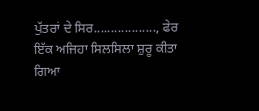ਪੁੱਤਰਾਂ ਦੇ ਸਿਰ.................., ਫੇਰ ਇੱਕ ਅਜਿਹਾ ਸਿਲਸਿਲਾ ਸ਼ੁਰੂ ਕੀਤਾ ਗਿਆ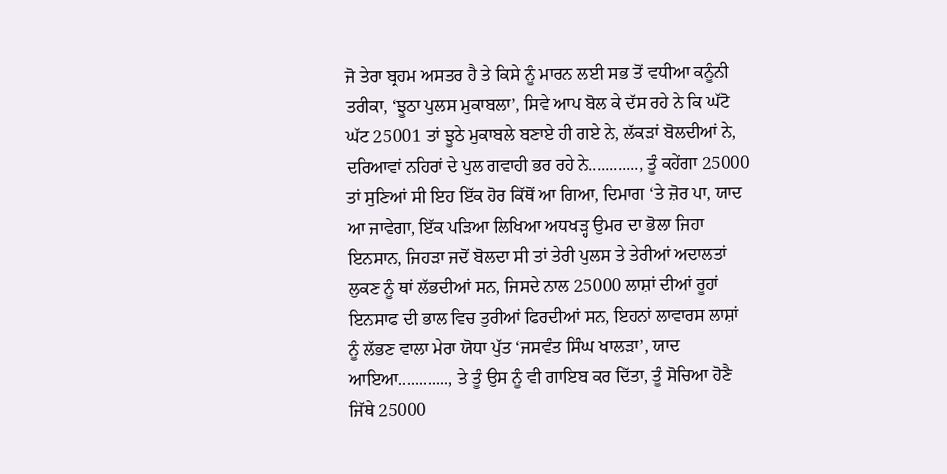ਜੋ ਤੇਰਾ ਬ੍ਰਹਮ ਅਸਤਰ ਹੈ ਤੇ ਕਿਸੇ ਨੂੰ ਮਾਰਨ ਲਈ ਸਭ ਤੋਂ ਵਧੀਆ ਕਨੂੰਨੀ ਤਰੀਕਾ, ‘ਝੂਠਾ ਪੁਲਸ ਮੁਕਾਬਲਾ’, ਸਿਵੇ ਆਪ ਬੋਲ ਕੇ ਦੱਸ ਰਹੇ ਨੇ ਕਿ ਘੱਟੋ ਘੱਟ 25001 ਤਾਂ ਝੂਠੇ ਮੁਕਾਬਲੇ ਬਣਾਏ ਹੀ ਗਏ ਨੇ, ਲੱਕੜਾਂ ਬੋਲਦੀਆਂ ਨੇ, ਦਰਿਆਵਾਂ ਨਹਿਰਾਂ ਦੇ ਪੁਲ ਗਵਾਹੀ ਭਰ ਰਹੇ ਨੇ............, ਤੂੰ ਕਹੇਂਗਾ 25000 ਤਾਂ ਸੁਣਿਆਂ ਸੀ ਇਹ ਇੱਕ ਹੋਰ ਕਿੱਥੋਂ ਆ ਗਿਆ, ਦਿਮਾਗ ‘ਤੇ ਜ਼ੋਰ ਪਾ, ਯਾਦ ਆ ਜਾਵੇਗਾ, ਇੱਕ ਪੜਿਆ ਲਿਖਿਆ ਅਧਖੜ੍ਹ ਉਮਰ ਦਾ ਭੋਲਾ ਜਿਹਾ ਇਨਸਾਨ, ਜਿਹੜਾ ਜਦੋਂ ਬੋਲਦਾ ਸੀ ਤਾਂ ਤੇਰੀ ਪੁਲਸ ਤੇ ਤੇਰੀਆਂ ਅਦਾਲਤਾਂ ਲੁਕਣ ਨੂੰ ਥਾਂ ਲੱਭਦੀਆਂ ਸਨ, ਜਿਸਦੇ ਨਾਲ 25000 ਲਾਸ਼ਾਂ ਦੀਆਂ ਰੂਹਾਂ ਇਨਸਾਫ ਦੀ ਭਾਲ ਵਿਚ ਤੁਰੀਆਂ ਫਿਰਦੀਆਂ ਸਨ, ਇਹਨਾਂ ਲਾਵਾਰਸ ਲਾਸ਼ਾਂ ਨੂੰ ਲੱਭਣ ਵਾਲਾ ਮੇਰਾ ਯੋਧਾ ਪੁੱਤ ‘ਜਸਵੰਤ ਸਿੰਘ ਖਾਲੜਾ’, ਯਾਦ ਆਇਆ............, ਤੇ ਤੂੰ ਉਸ ਨੂੰ ਵੀ ਗਾਇਬ ਕਰ ਦਿੱਤਾ, ਤੂੰ ਸੋਚਿਆ ਹੋਣੈ ਜਿੱਥੇ 25000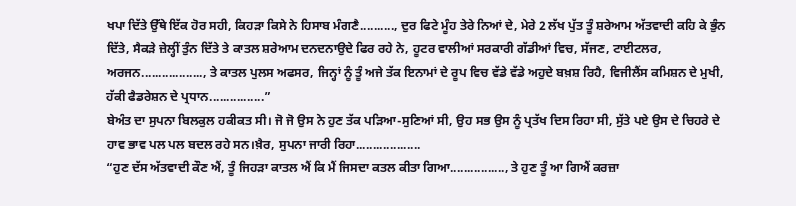ਖਪਾ ਦਿੱਤੇ ਉੱਥੇ ਇੱਕ ਹੋਰ ਸਹੀ, ਕਿਹੜਾ ਕਿਸੇ ਨੇ ਹਿਸਾਬ ਮੰਗਣੈ.........., ਦੁਰ ਫਿਟੇ ਮੂੰਹ ਤੇਰੇ ਨਿਆਂ ਦੇ, ਮੇਰੇ 2 ਲੱਖ ਪੁੱਤ ਤੂੰ ਸ਼ਰੇਆਮ ਅੱਤਵਾਦੀ ਕਹਿ ਕੇ ਭੁੰਨ ਦਿੱਤੇ, ਸੈਕੜੇ ਜ਼ੇਲ੍ਹੀਂ ਤੁੰਨ ਦਿੱਤੇ ਤੇ ਕਾਤਲ ਸ਼ਰੇਆਮ ਦਨਦਨਾਉਦੇ ਫਿਰ ਰਹੇ ਨੇ, ਹੂਟਰ ਵਾਲੀਆਂ ਸਰਕਾਰੀ ਗੱਡੀਆਂ ਵਿਚ, ਸੱਜਣ, ਟਾਈਟਲਰ, ਅਰਜਨ.................., ਤੇ ਕਾਤਲ ਪੁਲਸ ਅਫਸਰ, ਜਿਨ੍ਹਾਂ ਨੂੰ ਤੂੰ ਅਜੇ ਤੱਕ ਇਨਾਮਾਂ ਦੇ ਰੂਪ ਵਿਚ ਵੱਡੇ ਵੱਡੇ ਅਹੁਦੇ ਬਖ਼ਸ਼ ਰਿਹੈ, ਵਿਜੀਲੈਂਸ ਕਮਿਸ਼ਨ ਦੇ ਮੁਖੀ, ਹੱਕੀ ਫੈਡਰੇਸ਼ਨ ਦੇ ਪ੍ਰਧਾਨ................”
ਬੇਅੰਤ ਦਾ ਸੁਪਨਾ ਬਿਲਕੁਲ ਹਕੀਕਤ ਸੀ। ਜੋ ਜੋ ਉਸ ਨੇ ਹੁਣ ਤੱਕ ਪੜਿਆ-ਸੁਣਿਆਂ ਸੀ, ਉਹ ਸਭ ਉਸ ਨੂੰ ਪ੍ਰਤੱਖ ਦਿਸ ਰਿਹਾ ਸੀ, ਸੁੱਤੇ ਪਏ ਉਸ ਦੇ ਚਿਹਰੇ ਦੇ ਹਾਵ ਭਾਵ ਪਲ ਪਲ ਬਦਲ ਰਹੇ ਸਨ।ਖ਼ੈਰ, ਸੁਪਨਾ ਜਾਰੀ ਰਿਹਾ...................
“ਹੁਣ ਦੱਸ ਅੱਤਵਾਦੀ ਕੌਣ ਐਂ, ਤੂੰ ਜਿਹੜਾ ਕਾਤਲ ਐਂ ਕਿ ਮੈਂ ਜਿਸਦਾ ਕਤਲ ਕੀਤਾ ਗਿਆ................, ਤੇ ਹੁਣ ਤੂੰ ਆ ਗਿਐਂ ਕਰਜ਼ਾ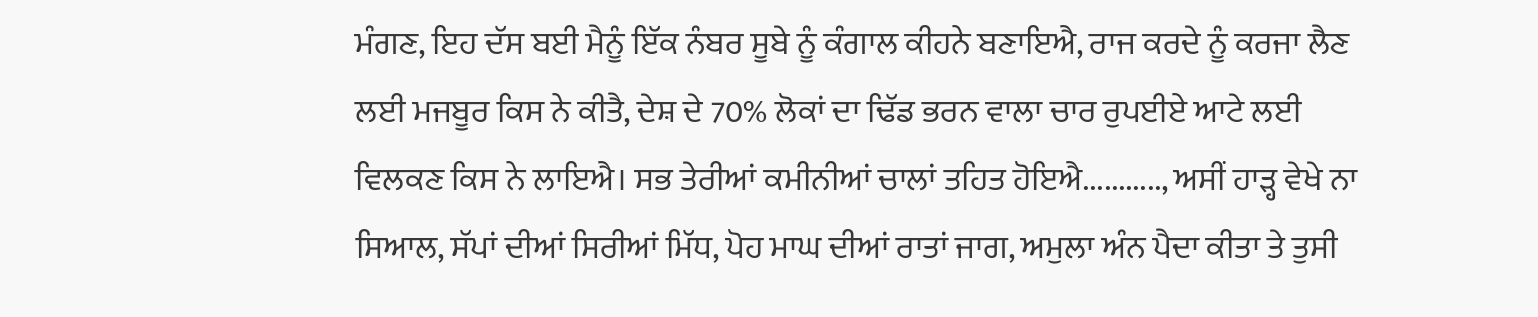ਮੰਗਣ, ਇਹ ਦੱਸ ਬਈ ਮੈਨੂੰ ਇੱਕ ਨੰਬਰ ਸੂਬੇ ਨੂੰ ਕੰਗਾਲ ਕੀਹਨੇ ਬਣਾਇਐ, ਰਾਜ ਕਰਦੇ ਨੂੰ ਕਰਜਾ ਲੈਣ ਲਈ ਮਜਬੂਰ ਕਿਸ ਨੇ ਕੀਤੈ, ਦੇਸ਼ ਦੇ 70% ਲੋਕਾਂ ਦਾ ਢਿੱਡ ਭਰਨ ਵਾਲਾ ਚਾਰ ਰੁਪਈਏ ਆਟੇ ਲਈ ਵਿਲਕਣ ਕਿਸ ਨੇ ਲਾਇਐ। ਸਭ ਤੇਰੀਆਂ ਕਮੀਨੀਆਂ ਚਾਲਾਂ ਤਹਿਤ ਹੋਇਐ..........., ਅਸੀਂ ਹਾੜ੍ਹ ਵੇਖੇ ਨਾ ਸਿਆਲ, ਸੱਪਾਂ ਦੀਆਂ ਸਿਰੀਆਂ ਮਿੱਧ, ਪੋਹ ਮਾਘ ਦੀਆਂ ਰਾਤਾਂ ਜਾਗ, ਅਮੁਲਾ ਅੰਨ ਪੈਦਾ ਕੀਤਾ ਤੇ ਤੁਸੀ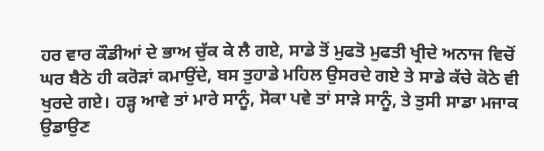ਹਰ ਵਾਰ ਕੌਡੀਆਂ ਦੇ ਭਾਅ ਚੁੱਕ ਕੇ ਲੈ ਗਏ, ਸਾਡੇ ਤੋਂ ਮੁਫਤੋ ਮੁਫਤੀ ਖ੍ਰੀਦੇ ਅਨਾਜ ਵਿਚੋਂ ਘਰ ਬੈਠੇ ਹੀ ਕਰੋੜਾਂ ਕਮਾਉਂਦੇ, ਬਸ ਤੁਹਾਡੇ ਮਹਿਲ ਉਸਰਦੇ ਗਏ ਤੇ ਸਾਡੇ ਕੱਚੇ ਕੋਠੇ ਵੀ ਖੁਰਦੇ ਗਏ। ਹੜ੍ਹ ਆਵੇ ਤਾਂ ਮਾਰੇ ਸਾਨੂੰ, ਸੋਕਾ ਪਵੇ ਤਾਂ ਸਾੜੇ ਸਾਨੂੰ, ਤੇ ਤੁਸੀ ਸਾਡਾ ਮਜਾਕ ਉਡਾਉਣ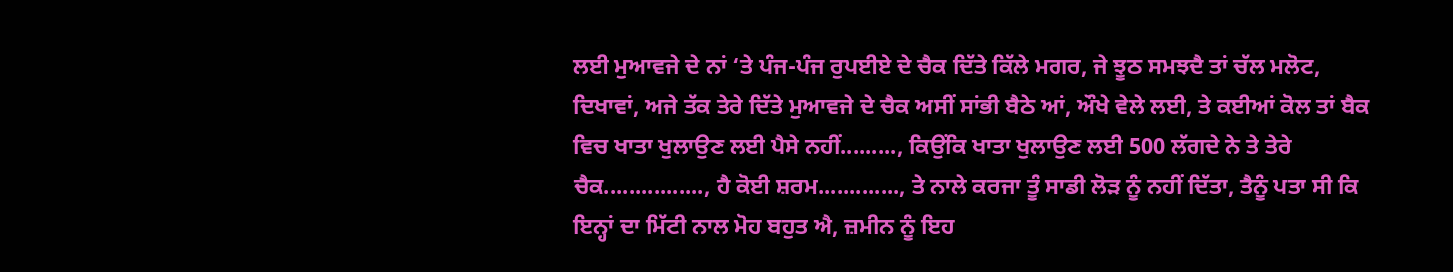ਲਈ ਮੁਆਵਜੇ ਦੇ ਨਾਂ ‘ਤੇ ਪੰਜ-ਪੰਜ ਰੁਪਈਏ ਦੇ ਚੈਕ ਦਿੱਤੇ ਕਿੱਲੇ ਮਗਰ, ਜੇ ਝੂਠ ਸਮਝਦੈ ਤਾਂ ਚੱਲ ਮਲੋਟ, ਦਿਖਾਵਾਂ, ਅਜੇ ਤੱਕ ਤੇਰੇ ਦਿੱਤੇ ਮੁਆਵਜੇ ਦੇ ਚੈਕ ਅਸੀਂ ਸਾਂਭੀ ਬੈਠੇ ਆਂ, ਔਖੇ ਵੇਲੇ ਲਈ, ਤੇ ਕਈਆਂ ਕੋਲ ਤਾਂ ਬੈਕ ਵਿਚ ਖਾਤਾ ਖੁਲਾਉਣ ਲਈ ਪੈਸੇ ਨਹੀਂ........., ਕਿਉਂਕਿ ਖਾਤਾ ਖੁਲਾਉਣ ਲਈ 500 ਲੱਗਦੇ ਨੇ ਤੇ ਤੇਰੇ ਚੈਕ................, ਹੈ ਕੋਈ ਸ਼ਰਮ............., ਤੇ ਨਾਲੇ ਕਰਜਾ ਤੂੰ ਸਾਡੀ ਲੋੜ ਨੂੰ ਨਹੀਂ ਦਿੱਤਾ, ਤੈਨੂੰ ਪਤਾ ਸੀ ਕਿ ਇਨ੍ਹਾਂ ਦਾ ਮਿੱਟੀ ਨਾਲ ਮੋਹ ਬਹੁਤ ਐ, ਜ਼ਮੀਨ ਨੂੰ ਇਹ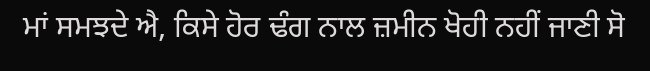ਮਾਂ ਸਮਝਦੇ ਐ, ਕਿਸੇ ਹੋਰ ਢੰਗ ਨਾਲ ਜ਼ਮੀਨ ਖੋਹੀ ਨਹੀਂ ਜਾਣੀ ਸੋ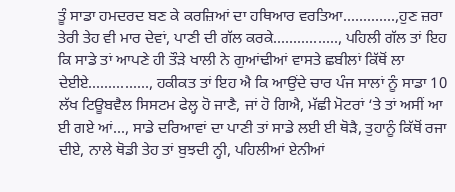ਤੂੰ ਸਾਡਾ ਹਮਦਰਦ ਬਣ ਕੇ ਕਰਜ਼ਿਆਂ ਦਾ ਹਥਿਆਰ ਵਰਤਿਆ.............,ਹੁਣ ਜ਼ਰਾ ਤੇਰੀ ਤੇਹ ਵੀ ਮਾਰ ਦੇਵਾਂ, ਪਾਣੀ ਦੀ ਗੱਲ ਕਰਕੇ................, ਪਹਿਲੀ ਗੱਲ ਤਾਂ ਇਹ ਕਿ ਸਾਡੇ ਤਾਂ ਆਪਣੇ ਹੀ ਤੌੜੇ ਖਾਲੀ ਨੇ ਗੁਆਂਢੀਆਂ ਵਾਸਤੇ ਛਬੀਲਾਂ ਕਿੱਥੋਂ ਲਾ ਦੇਈਏ..............., ਹਕੀਕਤ ਤਾਂ ਇਹ ਐ ਕਿ ਆਉਂਦੇ ਚਾਰ ਪੰਜ ਸਾਲਾਂ ਨੂੰ ਸਾਡਾ 10 ਲੱਖ ਟਿਊਬਵੈਲ ਸਿਸਟਮ ਫੇਲ੍ਹ ਹੋ ਜਾਣੈ, ਜਾਂ ਹੋ ਗਿਐ, ਮੱਛੀ ਮੋਟਰਾਂ ‘ਤੇ ਤਾਂ ਅਸੀਂ ਆ ਈ ਗਏ ਆਂ..., ਸਾਡੇ ਦਰਿਆਵਾਂ ਦਾ ਪਾਣੀ ਤਾਂ ਸਾਡੇ ਲਈ ਈ ਥੋੜੈ, ਤੁਹਾਨੂੰ ਕਿੱਥੋਂ ਰਜਾ ਦੀਏ, ਨਾਲੇ ਥੋਡੀ ਤੇਹ ਤਾਂ ਬੁਝਦੀ ਨ੍ਹੀ, ਪਹਿਲੀਆਂ ਏਨੀਆਂ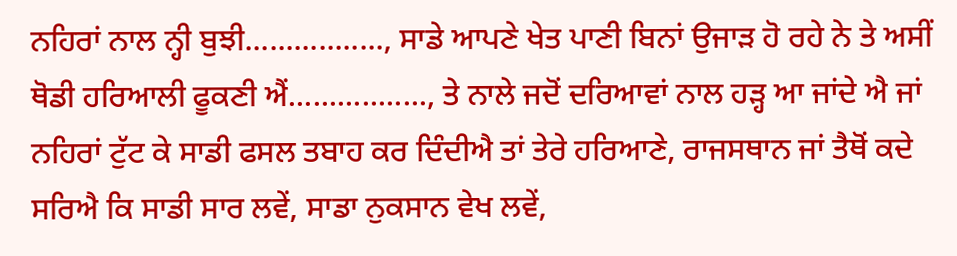ਨਹਿਰਾਂ ਨਾਲ ਨ੍ਹੀ ਬੁਝੀ................., ਸਾਡੇ ਆਪਣੇ ਖੇਤ ਪਾਣੀ ਬਿਨਾਂ ਉਜਾੜ ਹੋ ਰਹੇ ਨੇ ਤੇ ਅਸੀਂ ਥੋਡੀ ਹਰਿਆਲੀ ਫੂਕਣੀ ਐਂ................., ਤੇ ਨਾਲੇ ਜਦੋਂ ਦਰਿਆਵਾਂ ਨਾਲ ਹੜ੍ਹ ਆ ਜਾਂਦੇ ਐ ਜਾਂ ਨਹਿਰਾਂ ਟੁੱਟ ਕੇ ਸਾਡੀ ਫਸਲ ਤਬਾਹ ਕਰ ਦਿੰਦੀਐ ਤਾਂ ਤੇਰੇ ਹਰਿਆਣੇ, ਰਾਜਸਥਾਨ ਜਾਂ ਤੈਥੋਂ ਕਦੇ ਸਰਿਐ ਕਿ ਸਾਡੀ ਸਾਰ ਲਵੇਂ, ਸਾਡਾ ਨੁਕਸਾਨ ਵੇਖ ਲਵੇਂ,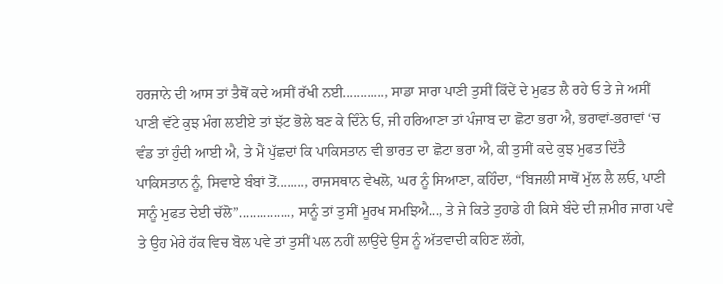ਹਰਜਾਨੇ ਦੀ ਆਸ ਤਾਂ ਤੈਥੋਂ ਕਦੇ ਅਸੀਂ ਰੱਖੀ ਨਈ............, ਸਾਡਾ ਸਾਰਾ ਪਾਣੀ ਤੁਸੀਂ ਕਿੱਦੇਂ ਦੇ ਮੁਫਤ ਲੈ ਰਹੇ ਓ ਤੇ ਜੇ ਅਸੀਂ ਪਾਣੀ ਵੱਟੇ ਕੁਝ ਮੰਗ ਲਈਏ ਤਾਂ ਝੱਟ ਭੋਲੇ ਬਣ ਕੇ ਦਿੰਨੇ ਓ, ਜੀ ਹਰਿਆਣਾ ਤਾਂ ਪੰਜਾਬ ਦਾ ਛੋਟਾ ਭਰਾ ਐ, ਭਰਾਵਾਂ-ਭਰਾਵਾਂ ‘ਚ ਵੰਡ ਤਾਂ ਹੁੰਦੀ ਆਈ ਐ, ਤੇ ਮੈਂ ਪੁੱਛਦਾਂ ਕਿ ਪਾਕਿਸਤਾਨ ਵੀ ਭਾਰਤ ਦਾ ਛੋਟਾ ਭਰਾ ਐ, ਕੀ ਤੁਸੀਂ ਕਦੇ ਕੁਝ ਮੁਫਤ ਦਿੱਤੈ ਪਾਕਿਸਤਾਨ ਨੂੰ, ਸਿਵਾਏ ਬੰਬਾਂ ਤੋਂ........, ਰਾਜਸਥਾਨ ਵੇਖਲੋ, ਘਰ ਨੂੰ ਸਿਆਣਾ, ਕਹਿੰਦਾ, “ਬਿਜਲੀ ਸਾਥੋਂ ਮੁੱਲ ਲੈ ਲਓ, ਪਾਣੀ ਸਾਨੂੰ ਮੁਫਤ ਦੇਈ ਚੱਲੋ”..............., ਸਾਨੂੰ ਤਾਂ ਤੁਸੀਂ ਮੂਰਖ ਸਮਝਿਐ..., ਤੇ ਜੇ ਕਿਤੇ ਤੁਹਾਡੇ ਹੀ ਕਿਸੇ ਬੰਦੇ ਦੀ ਜ਼ਮੀਰ ਜਾਗ ਪਵੇ ਤੇ ਉਹ ਮੇਰੇ ਹੱਕ ਵਿਚ ਬੋਲ ਪਵੇ ਤਾਂ ਤੁਸੀਂ ਪਲ ਨਹੀਂ ਲਾਉਂਦੇ ਉਸ ਨੂੰ ਅੱਤਵਾਦੀ ਕਹਿਣ ਲੱਗੇ,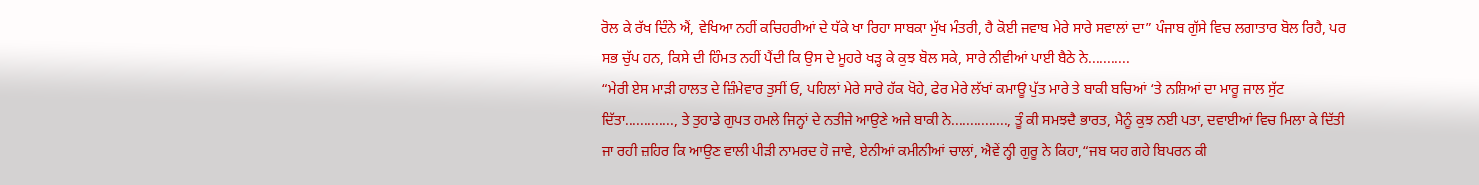ਰੋਲ ਕੇ ਰੱਖ ਦਿੰਨੇ ਐਂ, ਵੇਖਿਆ ਨਹੀਂ ਕਚਿਹਰੀਆਂ ਦੇ ਧੱਕੇ ਖਾ ਰਿਹਾ ਸਾਬਕਾ ਮੁੱਖ ਮੰਤਰੀ, ਹੈ ਕੋਈ ਜਵਾਬ ਮੇਰੇ ਸਾਰੇ ਸਵਾਲਾਂ ਦਾ” ਪੰਜਾਬ ਗੁੱਸੇ ਵਿਚ ਲਗਾਤਾਰ ਬੋਲ ਰਿਹੈ, ਪਰ ਸਭ ਚੁੱਪ ਹਨ, ਕਿਸੇ ਦੀ ਹਿੰਮਤ ਨਹੀਂ ਪੈਂਦੀ ਕਿ ਉਸ ਦੇ ਮੂਹਰੇ ਖੜ੍ਹ ਕੇ ਕੁਝ ਬੋਲ ਸਕੇ, ਸਾਰੇ ਨੀਵੀਆਂ ਪਾਈ ਬੈਠੇ ਨੇ...........
“ਮੇਰੀ ਏਸ ਮਾੜੀ ਹਾਲਤ ਦੇ ਜ਼ਿੰਮੇਵਾਰ ਤੁਸੀਂ ਓ, ਪਹਿਲਾਂ ਮੇਰੇ ਸਾਰੇ ਹੱਕ ਖੋਹੇ, ਫੇਰ ਮੇਰੇ ਲੱਖਾਂ ਕਮਾਊ ਪੁੱਤ ਮਾਰੇ ਤੇ ਬਾਕੀ ਬਚਿਆਂ ‘ਤੇ ਨਸ਼ਿਆਂ ਦਾ ਮਾਰੂ ਜਾਲ ਸੁੱਟ ਦਿੱਤਾ............., ਤੇ ਤੁਹਾਡੇ ਗੁਪਤ ਹਮਲੇ ਜਿਨ੍ਹਾਂ ਦੇ ਨਤੀਜੇ ਆਉਣੇ ਅਜੇ ਬਾਕੀ ਨੇ..............., ਤੂੰ ਕੀ ਸਮਝਦੈ ਭਾਰਤ, ਮੈਨੂੰ ਕੁਝ ਨਈ ਪਤਾ, ਦਵਾਈਆਂ ਵਿਚ ਮਿਲਾ ਕੇ ਦਿੱਤੀ ਜਾ ਰਹੀ ਜ਼ਹਿਰ ਕਿ ਆਉਣ ਵਾਲੀ ਪੀੜੀ ਨਾਮਰਦ ਹੋ ਜਾਵੇ, ਏਨੀਆਂ ਕਮੀਨੀਆਂ ਚਾਲਾਂ, ਐਵੇਂ ਨ੍ਹੀ ਗੁਰੂ ਨੇ ਕਿਹਾ,“ਜਬ ਯਹ ਗਹੇ ਬਿਪਰਨ ਕੀ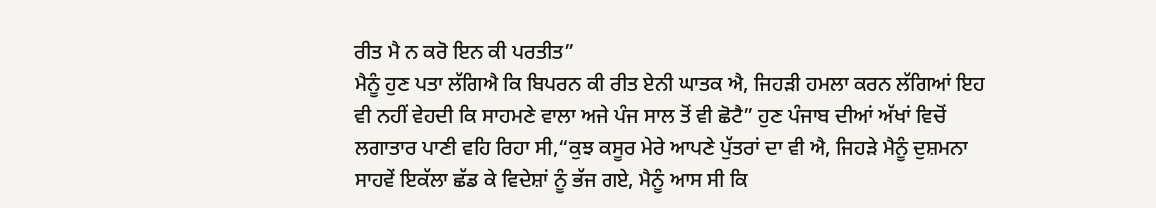ਰੀਤ ਮੈ ਨ ਕਰੋ ਇਨ ਕੀ ਪਰਤੀਤ”
ਮੈਨੂੰ ਹੁਣ ਪਤਾ ਲੱਗਿਐ ਕਿ ਬਿਪਰਨ ਕੀ ਰੀਤ ਏਨੀ ਘਾਤਕ ਐ, ਜਿਹੜੀ ਹਮਲਾ ਕਰਨ ਲੱਗਿਆਂ ਇਹ ਵੀ ਨਹੀਂ ਵੇਹਦੀ ਕਿ ਸਾਹਮਣੇ ਵਾਲਾ ਅਜੇ ਪੰਜ ਸਾਲ ਤੋਂ ਵੀ ਛੋਟੈ” ਹੁਣ ਪੰਜਾਬ ਦੀਆਂ ਅੱਖਾਂ ਵਿਚੋਂ ਲਗਾਤਾਰ ਪਾਣੀ ਵਹਿ ਰਿਹਾ ਸੀ,“ਕੁਝ ਕਸੂਰ ਮੇਰੇ ਆਪਣੇ ਪੁੱਤਰਾਂ ਦਾ ਵੀ ਐ, ਜਿਹੜੇ ਮੈਨੂੰ ਦੁਸ਼ਮਨਾ ਸਾਹਵੇਂ ਇਕੱਲਾ ਛੱਡ ਕੇ ਵਿਦੇਸ਼ਾਂ ਨੂੰ ਭੱਜ ਗਏ, ਮੈਨੂੰ ਆਸ ਸੀ ਕਿ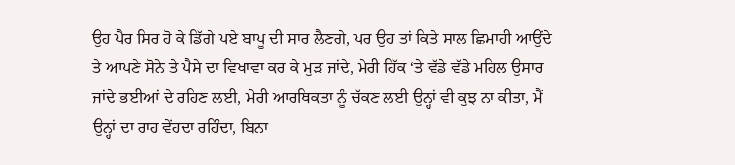ਉਹ ਪੈਰ ਸਿਰ ਹੋ ਕੇ ਡਿੱਗੇ ਪਏ ਬਾਪੂ ਦੀ ਸਾਰ ਲੈਣਗੇ, ਪਰ ਉਹ ਤਾਂ ਕਿਤੇ ਸਾਲ ਛਿਮਾਹੀ ਆਉਂਦੇ ਤੇ ਆਪਣੇ ਸੋਨੇ ਤੇ ਪੈਸੇ ਦਾ ਵਿਖਾਵਾ ਕਰ ਕੇ ਮੁੜ ਜਾਂਦੇ, ਮੇਰੀ ਹਿੱਕ ‘ਤੇ ਵੱਡੇ ਵੱਡੇ ਮਹਿਲ ਉਸਾਰ ਜਾਂਦੇ ਭਈਆਂ ਦੇ ਰਹਿਣ ਲਈ, ਮੇਰੀ ਆਰਥਿਕਤਾ ਨੂੰ ਚੱਕਣ ਲਈ ਉਨ੍ਹਾਂ ਵੀ ਕੁਝ ਨਾ ਕੀਤਾ, ਮੈਂ ਉਨ੍ਹਾਂ ਦਾ ਰਾਹ ਵੇਂਹਦਾ ਰਹਿੰਦਾ, ਬਿਨਾ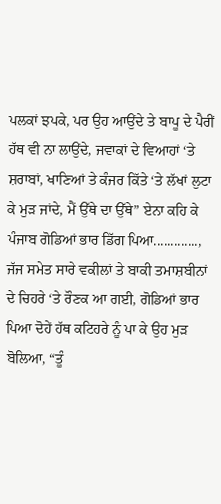ਪਲਕਾਂ ਝਪਕੇ, ਪਰ ਉਹ ਆਉਂਦੇ ਤੇ ਬਾਪੂ ਦੇ ਪੈਰੀਂ ਹੱਥ ਵੀ ਨਾ ਲਾਉਂਦੇ, ਜਵਾਕਾਂ ਦੇ ਵਿਆਹਾਂ ‘ਤੇ ਸ਼ਰਾਬਾਂ, ਖਾਣਿਆਂ ਤੇ ਕੰਜਰ ਕਿੱਤੇ ‘ਤੇ ਲੱਖਾਂ ਲੁਟਾ ਕੇ ਮੁੜ ਜਾਂਦੇ, ਮੈਂ ਉੱਥੇ ਦਾ ਉੱਥੇ” ਏਨਾ ਕਹਿ ਕੇ ਪੰਜਾਬ ਗੋਡਿਆਂ ਭਾਰ ਡਿੱਗ ਪਿਆ............., ਜੱਜ ਸਮੇਤ ਸਾਰੇ ਵਕੀਲਾਂ ਤੇ ਬਾਕੀ ਤਮਾਸ਼ਬੀਨਾਂ ਦੇ ਚਿਹਰੇ ‘ਤੇ ਰੌਣਕ ਆ ਗਈ, ਗੋਡਿਆਂ ਭਾਰ ਪਿਆ ਦੋਹੇਂ ਹੱਥ ਕਟਿਹਰੇ ਨੂੰ ਪਾ ਕੇ ਉਹ ਮੁੜ ਬੋਲਿਆ, “ਤੂੰ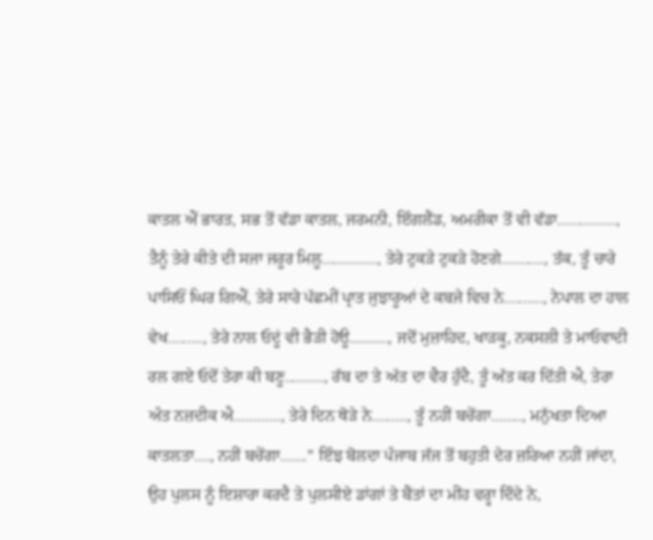ਕਾਤਲ ਐਂ ਭਾਰਤ, ਸਭ ਤੋਂ ਵੱਡਾ ਕਾਤਲ, ਜਰਮਨੀ, ਇੰਗਲੈਂਡ, ਅਮਰੀਕਾ ਤੋਂ ਵੀ ਵੱਡਾ..............., ਤੈਨੂੰ ਤੇਰੇ ਕੀਤੇ ਦੀ ਸਜਾ ਜਰੂਰ ਮਿਲੂ.............., ਤੇਰੇ ਟੁਕੜੇ ਟੁਕੜੇ ਹੋਣਗੇ..........., ਤੱਕ, ਤੂੰ ਚਾਰੇ ਪਾਸਿਓਂ ਘਿਰ ਗਿਐਂ, ਤੇਰੇ ਸਾਰੇ ਪੱਛਮੀਂ ਪ੍ਰਾਤ ਜੁਝਾਰੂਆਂ ਦੇ ਕਬਜੇ ਵਿਚ ਨੇ.........., ਨੇਪਾਲ ਦਾ ਹਾਲ ਵੇਖ........., ਤੇਰੇ ਨਾਲ ਓਦੂਂ ਵੀ ਭੈੜੀ ਹੋਊ.........., ਜਦੋਂ ਮੁਜ਼ਾਹਿਦ, ਖਾੜਕੂ, ਨਕਸਲੀ ਤੇ ਮਾਓਵਾਦੀ ਰਲ ਗਏ ਓਦੋਂ ਤੇਰਾ ਕੀ ਬਣੂ.........., ਰੱਬ ਦਾ ਤੇ ਅੱਤ ਦਾ ਵੈਰ ਹੁੰਦੈ, ਤੂੰ ਅੱਤ ਕਰ ਦਿੱਤੀ ਐ, ਤੇਰਾ ਅੰਤ ਨਜ਼ਦੀਕ ਐ............, ਤੇਰੇ ਦਿਨ ਥੋੜੇ ਨੇ........., ਤੂੰ ਨਹੀਂ ਬਚੇਂਗਾ........, ਮਨੁੱਖਤਾ ਦਿਆ ਕਾਤਲਤਾ...., ਨਹੀਂ ਬਚੇਂਗਾ.......” ਇੰਝ ਬੋਲਦਾ ਪੰਜਾਬ ਜੱਜ ਤੋਂ ਬਹੁਤੀ ਦੇਰ ਜ਼ਰਿਆ ਨਹੀਂ ਜਾਂਦਾ, ਉਹ ਪੁਲਸ ਨੂੰ ਇਸ਼ਾਰਾ ਕਰਦੈ ਤੇ ਪੁਲਸੀਏ ਡਾਂਗਾਂ ਤੇ ਬੈਂਤਾਂ ਦਾ ਮੀਂਹ ਵਰ੍ਹਾ ਦਿੰਦੇ ਨੇ,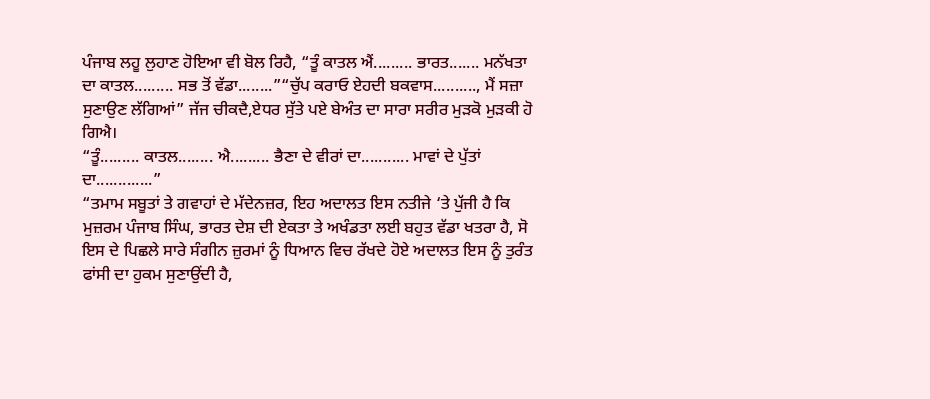ਪੰਜਾਬ ਲਹੂ ਲੁਹਾਣ ਹੋਇਆ ਵੀ ਬੋਲ ਰਿਹੈ, “ਤੂੰ ਕਾਤਲ ਐਂ......... ਭਾਰਤ....... ਮਨੱਖਤਾ ਦਾ ਕਾਤਲ......... ਸਭ ਤੋਂ ਵੱਡਾ........”“ਚੁੱਪ ਕਰਾਓ ਏਹਦੀ ਬਕਵਾਸ.........., ਮੈਂ ਸਜ਼ਾ ਸੁਣਾਉਣ ਲੱਗਿਆਂ” ਜੱਜ ਚੀਕਦੈ,ਏਧਰ ਸੁੱਤੇ ਪਏ ਬੇਅੰਤ ਦਾ ਸਾਰਾ ਸਰੀਰ ਮੁੜਕੋ ਮੁੜਕੀ ਹੋ ਗਿਐ।
“ਤੂੰ......... ਕਾਤਲ........ ਐ......... ਭੈਣਾ ਦੇ ਵੀਰਾਂ ਦਾ........... ਮਾਵਾਂ ਦੇ ਪੁੱਤਾਂ ਦਾ.............”
“ਤਮਾਮ ਸਬੂਤਾਂ ਤੇ ਗਵਾਹਾਂ ਦੇ ਮੱਦੇਨਜ਼ਰ, ਇਹ ਅਦਾਲਤ ਇਸ ਨਤੀਜੇ ‘ਤੇ ਪੁੱਜੀ ਹੈ ਕਿ ਮੁਜ਼ਰਮ ਪੰਜਾਬ ਸਿੰਘ, ਭਾਰਤ ਦੇਸ਼ ਦੀ ਏਕਤਾ ਤੇ ਅਖੰਡਤਾ ਲਈ ਬਹੁਤ ਵੱਡਾ ਖਤਰਾ ਹੈ, ਸੋ ਇਸ ਦੇ ਪਿਛਲੇ ਸਾਰੇ ਸੰਗੀਨ ਜ਼ੁਰਮਾਂ ਨੂੰ ਧਿਆਨ ਵਿਚ ਰੱਖਦੇ ਹੋਏ ਅਦਾਲਤ ਇਸ ਨੂੰ ਤੁਰੰਤ ਫਾਂਸੀ ਦਾ ਹੁਕਮ ਸੁਣਾਉਂਦੀ ਹੈ,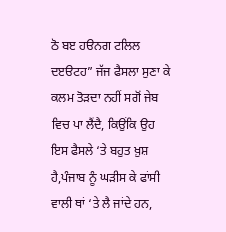ਠੋ ਬੲ ਹੳਨਗ ਟਲਿਲ ਦੲੳਟਹ” ਜੱਜ ਫੈਸਲਾ ਸੁਣਾ ਕੇ ਕਲਮ ਤੋੜਦਾ ਨਹੀਂ ਸਗੋਂ ਜੇਬ ਵਿਚ ਪਾ ਲੈਂਦੈ, ਕਿਉਂਕਿ ਉਹ ਇਸ ਫੈਸਲੇ ‘ਤੇ ਬਹੁਤ ਖ਼ੁਸ਼ ਹੈ,ਪੰਜਾਬ ਨੂੰ ਘੜੀਸ ਕੇ ਫਾਂਸੀ ਵਾਲੀ ਥਾਂ ‘ਤੇ ਲੈ ਜਾਂਦੇ ਹਨ,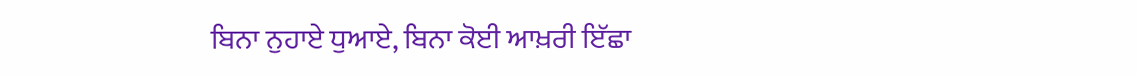ਬਿਨਾ ਨੁਹਾਏ ਧੁਆਏ, ਬਿਨਾ ਕੋਈ ਆਖ਼ਰੀ ਇੱਛਾ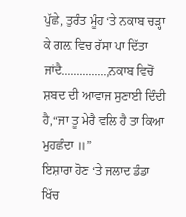ਪੁੱਛੇ, ਤੁਰੰਤ ਮੂੰਹ ‘ਤੇ ਨਕਾਬ ਚੜ੍ਹਾ ਕੇ ਗਲ਼ ਵਿਚ ਰੱਸਾ ਪਾ ਦਿੱਤਾ ਜਾਂਦੈ...............,ਨਕਾਬ ਵਿਚੋਂ ਸ਼ਬਦ ਦੀ ਆਵਾਜ ਸੁਣਾਈ ਦਿੰਦੀ ਹੈ,“ਜਾ ਤੂ ਮੇਰੈ ਵਲਿ ਹੈ ਤਾ ਕਿਆ ਮੁਹਛੰਦਾ ॥”
ਇਸ਼ਾਰਾ ਹੋਣ ‘ਤੇ ਜਲਾਦ ਡੰਡਾ ਖਿੱਚ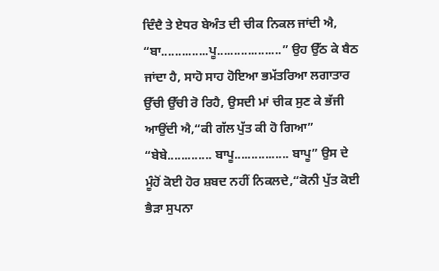ਦਿੰਦੈ ਤੇ ਏਧਰ ਬੇਅੰਤ ਦੀ ਚੀਕ ਨਿਕਲ ਜਾਂਦੀ ਐ, “ਬਾ..............ਪੂ...................” ਉਹ ਉੱਠ ਕੇ ਬੈਠ ਜਾਂਦਾ ਹੈ, ਸਾਹੋ ਸਾਹ ਹੋਇਆ ਭਮੱਤਰਿਆ ਲਗਾਤਾਰ ਉੱਚੀ ਉੱਚੀ ਰੋ ਰਿਹੈ, ਉਸਦੀ ਮਾਂ ਚੀਕ ਸੁਣ ਕੇ ਭੱਜੀ ਆਉਂਦੀ ਐ,“ਕੀ ਗੱਲ ਪੁੱਤ ਕੀ ਹੋ ਗਿਆ”
“ਬੇਬੇ............. ਬਾਪੂ................ ਬਾਪੂ” ਉਸ ਦੇ ਮੂੰਹੋਂ ਕੋਈ ਹੋਰ ਸ਼ਬਦ ਨਹੀਂ ਨਿਕਲਦੇ,“ਕੋਨੀ ਪੁੱਤ ਕੋਈ ਭੈੜਾ ਸੁਪਨਾ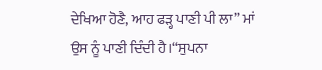ਦੇਖਿਆ ਹੋਣੈ, ਆਹ ਫੜ੍ਹ ਪਾਣੀ ਪੀ ਲਾ” ਮਾਂ ਉਸ ਨੂੰ ਪਾਣੀ ਦਿੰਦੀ ਹੈ।“ਸੁਪਨਾ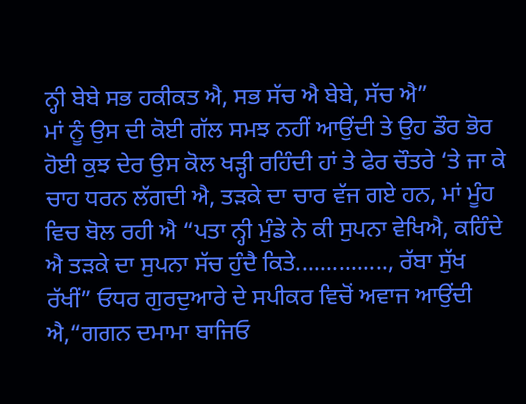ਨ੍ਹੀ ਬੇਬੇ ਸਭ ਹਕੀਕਤ ਐ, ਸਭ ਸੱਚ ਐ ਬੇਬੇ, ਸੱਚ ਐ”
ਮਾਂ ਨੂੰ ਉਸ ਦੀ ਕੋਈ ਗੱਲ ਸਮਝ ਨਹੀਂ ਆਉਂਦੀ ਤੇ ਉਹ ਡੌਰ ਭੋਰ ਹੋਈ ਕੁਝ ਦੇਰ ਉਸ ਕੋਲ ਖੜ੍ਹੀ ਰਹਿੰਦੀ ਹਾਂ ਤੇ ਫੇਰ ਚੌਤਰੇ ‘ਤੇ ਜਾ ਕੇ ਚਾਹ ਧਰਨ ਲੱਗਦੀ ਐ, ਤੜਕੇ ਦਾ ਚਾਰ ਵੱਜ ਗਏ ਹਨ, ਮਾਂ ਮੂੰਹ ਵਿਚ ਬੋਲ ਰਹੀ ਐ “ਪਤਾ ਨ੍ਹੀ ਮੁੰਡੇ ਨੇ ਕੀ ਸੁਪਨਾ ਵੇਖਿਐ, ਕਹਿੰਦੇ ਐ ਤੜਕੇ ਦਾ ਸੁਪਨਾ ਸੱਚ ਹੁੰਦੈ ਕਿਤੇ..............., ਰੱਬਾ ਸੁੱਖ ਰੱਖੀਂ” ਓਧਰ ਗੁਰਦੁਆਰੇ ਦੇ ਸਪੀਕਰ ਵਿਚੋਂ ਅਵਾਜ ਆਉਂਦੀ ਐ,“ਗਗਨ ਦਮਾਮਾ ਬਾਜਿਓ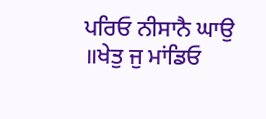ਪਰਿਓ ਨੀਸਾਨੈ ਘਾਉ ॥ਖੇਤੁ ਜੁ ਮਾਂਡਿਓ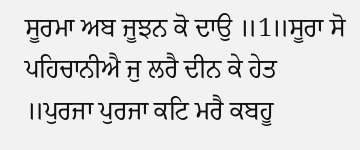ਸੂਰਮਾ ਅਬ ਜੂਝਨ ਕੋ ਦਾਉ ॥1॥ਸੂਰਾ ਸੋ ਪਹਿਚਾਨੀਐ ਜੁ ਲਰੈ ਦੀਨ ਕੇ ਹੇਤ ॥ਪੁਰਜਾ ਪੁਰਜਾ ਕਟਿ ਮਰੈ ਕਬਹੂ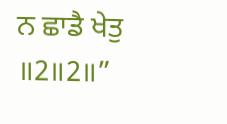ਨ ਛਾਡੈ ਖੇਤੁ ॥2॥2॥”